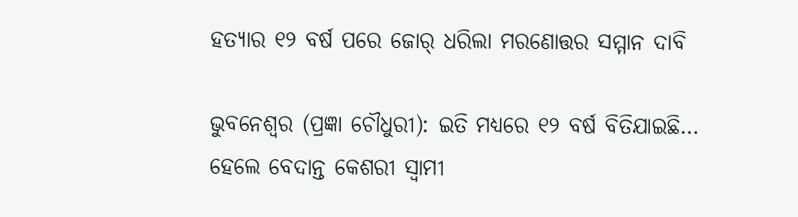ହତ୍ୟାର ୧୨ ବର୍ଷ ପରେ ଜୋର୍ ଧରିଲା ମରଣୋତ୍ତର ସମ୍ମାନ ଦାବି

ଭୁବନେଶ୍ୱର (ପ୍ରଜ୍ଞା ଚୌଧୁରୀ): ଇତି ମଧ୍ୟରେ ୧୨ ବର୍ଷ ବିତିଯାଇଛି… ହେଲେ ବେଦାନ୍ତ କେଶରୀ ସ୍ୱାମୀ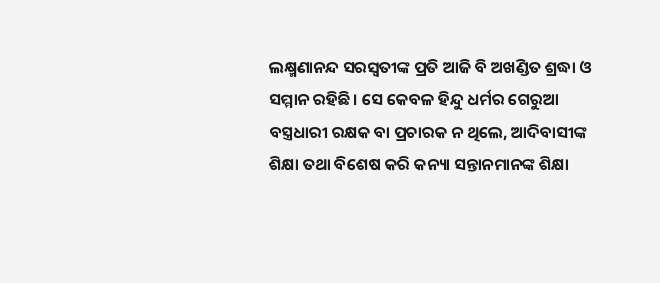ଲକ୍ଷ୍ମଣାନନ୍ଦ ସରସ୍ୱତୀଙ୍କ ପ୍ରତି ଆଜି ବି ଅଖଣ୍ଡିତ ଶ୍ରଦ୍ଧା ଓ ସମ୍ମାନ ରହିଛି। ସେ କେବଳ ହିନ୍ଦୁ ଧର୍ମର ଗେରୁଆ ବସ୍ତ୍ରଧାରୀ ରକ୍ଷକ ବା ପ୍ରଚାରକ ନ ଥିଲେ, ଆଦିବାସୀଙ୍କ ଶିକ୍ଷା ତଥା ବିଶେଷ କରି କନ୍ୟା ସନ୍ତାନମାନଙ୍କ ଶିକ୍ଷା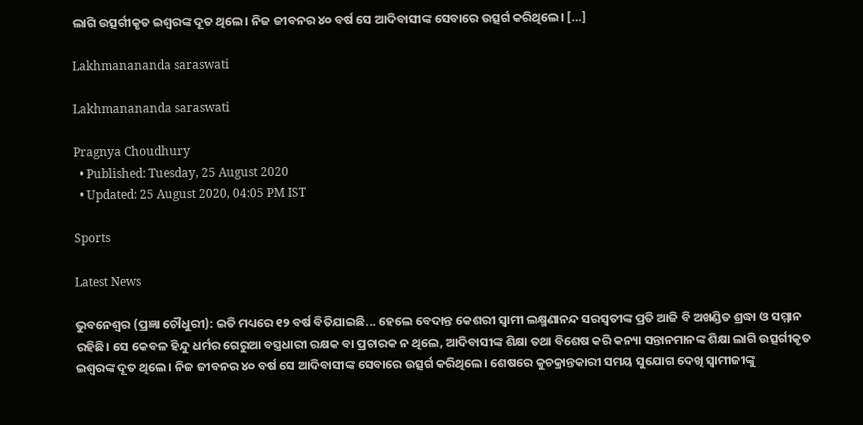ଲାଗି ଉତ୍ସର୍ଗୀକୃତ ଇଶ୍ୱରଙ୍କ ଦୂତ ଥିଲେ। ନିଜ ଜୀବନର ୪୦ ବର୍ଷ ସେ ଆଦିବାସୀଙ୍କ ସେବାରେ ଉତ୍ସର୍ଗ କରିଥିଲେ। […]

Lakhmanananda saraswati

Lakhmanananda saraswati

Pragnya Choudhury
  • Published: Tuesday, 25 August 2020
  • Updated: 25 August 2020, 04:05 PM IST

Sports

Latest News

ଭୁବନେଶ୍ୱର (ପ୍ରଜ୍ଞା ଚୌଧୁରୀ): ଇତି ମଧ୍ୟରେ ୧୨ ବର୍ଷ ବିତିଯାଇଛି... ହେଲେ ବେଦାନ୍ତ କେଶରୀ ସ୍ୱାମୀ ଲକ୍ଷ୍ମଣାନନ୍ଦ ସରସ୍ୱତୀଙ୍କ ପ୍ରତି ଆଜି ବି ଅଖଣ୍ଡିତ ଶ୍ରଦ୍ଧା ଓ ସମ୍ମାନ ରହିଛି। ସେ କେବଳ ହିନ୍ଦୁ ଧର୍ମର ଗେରୁଆ ବସ୍ତ୍ରଧାରୀ ରକ୍ଷକ ବା ପ୍ରଚାରକ ନ ଥିଲେ, ଆଦିବାସୀଙ୍କ ଶିକ୍ଷା ତଥା ବିଶେଷ କରି କନ୍ୟା ସନ୍ତାନମାନଙ୍କ ଶିକ୍ଷା ଲାଗି ଉତ୍ସର୍ଗୀକୃତ ଇଶ୍ୱରଙ୍କ ଦୂତ ଥିଲେ। ନିଜ ଜୀବନର ୪୦ ବର୍ଷ ସେ ଆଦିବାସୀଙ୍କ ସେବାରେ ଉତ୍ସର୍ଗ କରିଥିଲେ। ଶେଷରେ କୁଚକ୍ରାନ୍ତକାରୀ ସମୟ ସୁଯୋଗ ଦେଖି ସ୍ୱାମୀଜୀଙ୍କୁ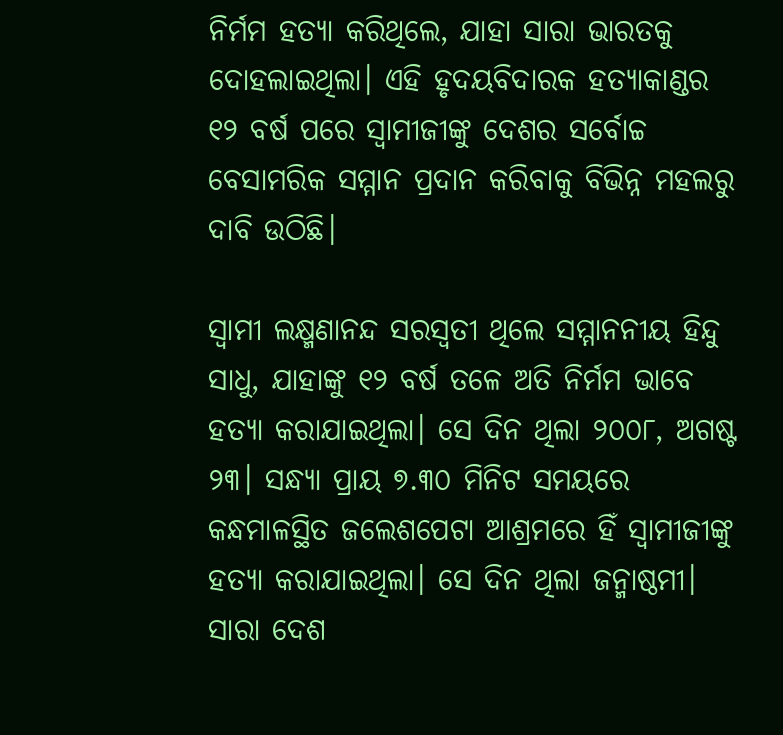ନିର୍ମମ ହତ୍ୟା କରିଥିଲେ, ଯାହା ସାରା ଭାରତକୁ ଦୋହଲାଇଥିଲା। ଏହି ହୃଦୟବିଦାରକ ହତ୍ୟାକାଣ୍ଡର ୧୨ ବର୍ଷ ପରେ ସ୍ୱାମୀଜୀଙ୍କୁ ଦେଶର ସର୍ବୋଚ୍ଚ ବେସାମରିକ ସମ୍ମାନ ପ୍ରଦାନ କରିବାକୁ ବିଭିନ୍ନ ମହଲରୁ ଦାବି ଉଠିଛି।

ସ୍ୱାମୀ ଲକ୍ଷ୍ମଣାନନ୍ଦ ସରସ୍ୱତୀ ଥିଲେ ସମ୍ମାନନୀୟ ହିନ୍ଦୁ ସାଧୁ, ଯାହାଙ୍କୁ ୧୨ ବର୍ଷ ତଳେ ଅତି ନିର୍ମମ ଭାବେ ହତ୍ୟା କରାଯାଇଥିଲା। ସେ ଦିନ ଥିଲା ୨୦୦୮, ଅଗଷ୍ଟ ୨୩। ସନ୍ଧ୍ୟା ପ୍ରାୟ ୭.୩୦ ମିନିଟ ସମୟରେ କନ୍ଧମାଳସ୍ଥିତ ଜଲେଶପେଟା ଆଶ୍ରମରେ ହିଁ ସ୍ୱାମୀଜୀଙ୍କୁ ହତ୍ୟା କରାଯାଇଥିଲା। ସେ ଦିନ ଥିଲା ଜନ୍ମାଷ୍ଠମୀ। ସାରା ଦେଶ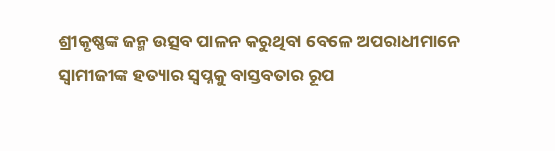ଶ୍ରୀକୃଷ୍ଣଙ୍କ ଜନ୍ମ ଉତ୍ସବ ପାଳନ କରୁଥିବା ବେଳେ ଅପରାଧୀମାନେ ସ୍ୱାମୀଜୀଙ୍କ ହତ୍ୟାର ସ୍ୱପ୍ନକୁ ବାସ୍ତବତାର ରୂପ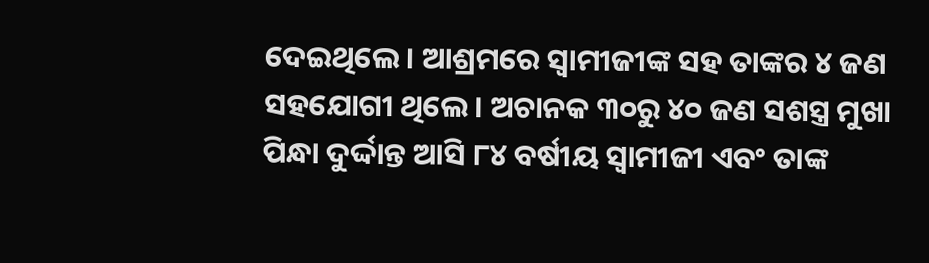ଦେଇଥିଲେ। ଆଶ୍ରମରେ ସ୍ୱାମୀଜୀଙ୍କ ସହ ତାଙ୍କର ୪ ଜଣ ସହଯୋଗୀ ଥିଲେ। ଅଚାନକ ୩୦ରୁ ୪୦ ଜଣ ସଶସ୍ତ୍ର ମୁଖା ପିନ୍ଧା ଦୁର୍ଦ୍ଦାନ୍ତ ଆସି ୮୪ ବର୍ଷୀୟ ସ୍ୱାମୀଜୀ ଏବଂ ତାଙ୍କ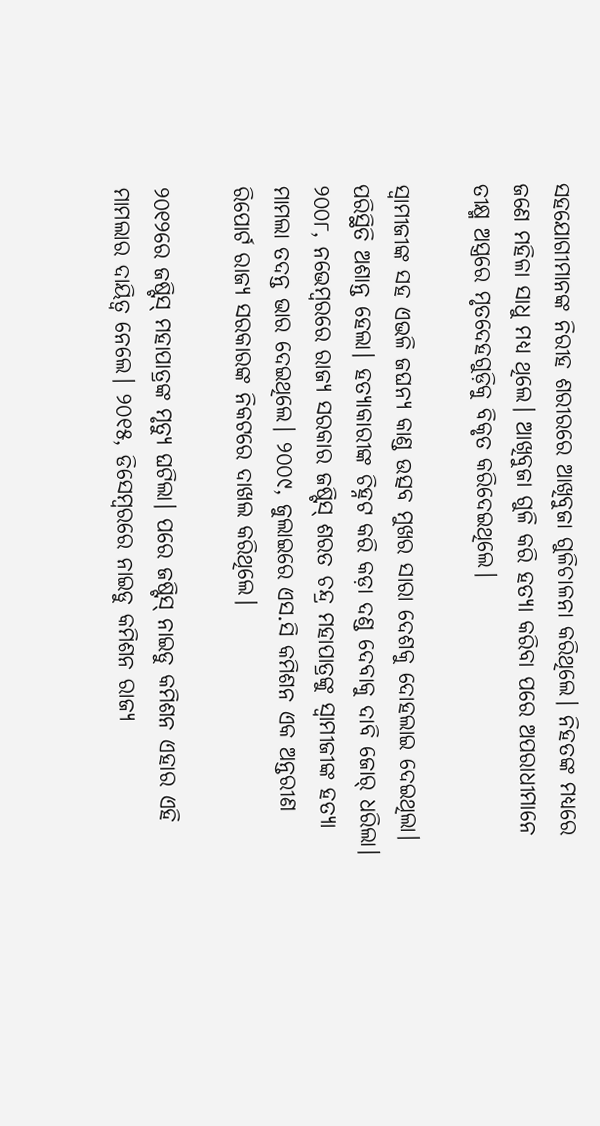ସହଯୋଗୀମାନଙ୍କ ନିରୀହ ଶରୀରରେ ଆଖିବୁଜା ଗୁଳିଚାଳନା କରିଥିଲେ। ନିହତଙ୍କ ମଧ୍ୟରେ ଜଣେ ମହିଳା ସାଧୁ ମଧ୍ୟ ଥିଲେ। ଆଖିବୁଜା ଗୁଳି କରି ହତ୍ୟା କରିବା ପରେ ଅପରାଧୀମାନେ ତୀକ୍ଷ୍ମ ଅସ୍ତ୍ରରେ ମୃତଦେହଗୁଡ଼ିକୁ ବିକୃତ କରିଦେଇଥିଲେ।

ସ୍ୱାମୀଜୀଙ୍କ ସହ ଏଭଳି ଜଘନ୍ୟ କାଣ୍ଡ ଉତ୍ସବ ମୁଖର ସାରା ଦେଶକୁ ଦୋହଲାଇ ଦେଇଥିଲା। ପରିସ୍ଥିତି ଅଶାନ୍ତ ହେଲା। ହତ୍ୟାକାରୀଙ୍କ ଚିହ୍ନଟ କରି କଡ଼ା ଦଣ୍ଡ ଦେବାକୁ ଦାବି ଜୋର୍ ଧରିଲା। ୨୦୦୮, ନଭେମ୍ବରରେ ରାଜ୍ୟ ସରକାର ଜଷ୍ଟିସ୍ ଶରତ ଚନ୍ଦ୍ର ମହାପାତ୍ରଙ୍କୁ ସ୍ୱାମୀଜୀଙ୍କ ହତ୍ୟା ମାମଲା ତଦନ୍ତ ଭାର ଦେଇଥିଲେ। ୨୦୦୯, ଜୁଲାଇରେ ଏସ.ସି କମିଶନ ଏକ ଅନ୍ତରୀଣ ରିପୋର୍ଟ ରାଜ୍ୟ ସରକାରଙ୍କ ନିକଟରେ ଦାଖଲ କରିଥିଲେ।

୨୦୧୨ରେ ଜଷ୍ଟିସ୍ ମହାପାତ୍ରଙ୍କ ମୃତ୍ୟୁ ଘଟିଲା। ପରେ ଜଷ୍ଟିସ୍ ନାଇଡୁ କମିଶନ ଏହାର ଏହି ମାମଲାର ଦାୟିତ୍ୱ ନେଲେ। ୨୦୧୫, ଡିସେମ୍ବରରେ ନାଇଡୁ କମିଶନ ରାଜ୍ୟ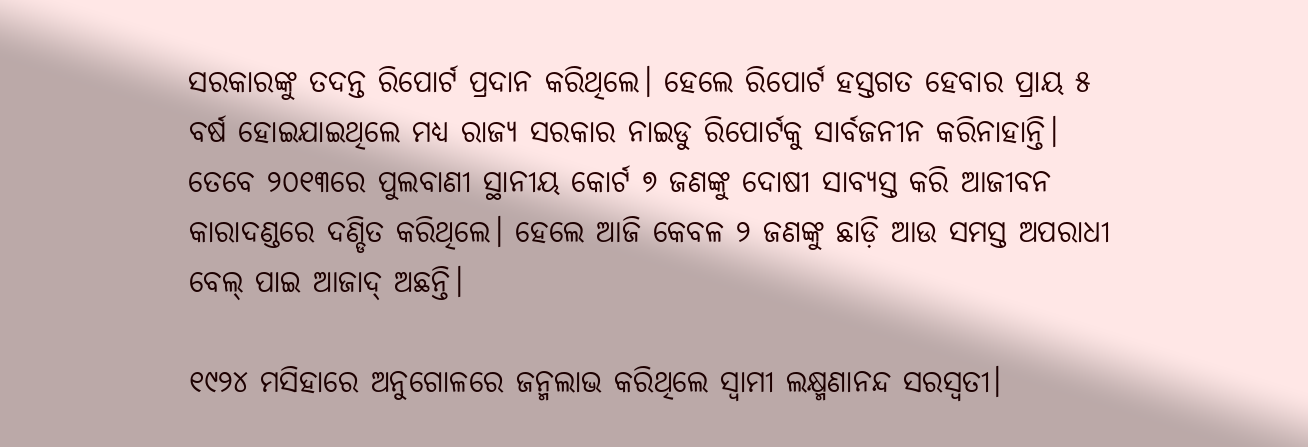ସରକାରଙ୍କୁ ତଦନ୍ତ ରିପୋର୍ଟ ପ୍ରଦାନ କରିଥିଲେ। ହେଲେ ରିପୋର୍ଟ ହସ୍ତଗତ ହେବାର ପ୍ରାୟ ୫ ବର୍ଷ ହୋଇଯାଇଥିଲେ ମଧ୍ୟ ରାଜ୍ୟ ସରକାର ନାଇଡୁ ରିପୋର୍ଟକୁ ସାର୍ବଜନୀନ କରିନାହାନ୍ତି। ତେବେ ୨୦୧୩ରେ ପୁଲବାଣୀ ସ୍ଥାନୀୟ କୋର୍ଟ ୭ ଜଣଙ୍କୁ ଦୋଷୀ ସାବ୍ୟସ୍ତ କରି ଆଜୀବନ କାରାଦଣ୍ଡରେ ଦଣ୍ଡିତ କରିଥିଲେ। ହେଲେ ଆଜି କେବଳ ୨ ଜଣଙ୍କୁ ଛାଡ଼ି ଆଉ ସମସ୍ତ ଅପରାଧୀ ବେଲ୍ ପାଇ ଆଜାଦ୍ ଅଛନ୍ତି।

୧୯୨୪ ମସିହାରେ ଅନୁଗୋଳରେ ଜନ୍ମଲାଭ କରିଥିଲେ ସ୍ୱାମୀ ଲକ୍ଷ୍ମଣାନନ୍ଦ ସରସ୍ୱତୀ।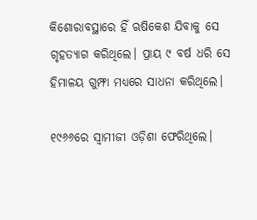କିଶୋରାବସ୍ଥାରେ ହିଁ ଋଷିକେଶ ଯିବାକୁ ସେ ଗୃହତ୍ୟାଗ କରିଥିଲେ। ପ୍ରାୟ ୯ ବର୍ଷ ଧରି ସେ ହିମାଳୟ ଗୁମ୍ଫା ମଧ୍ୟରେ ସାଧନା କରିଥିଲେ।

୧୯୬୬ରେ ସ୍ୱାମୀଜୀ ଓଡ଼ିଶା ଫେରିଥିଲେ।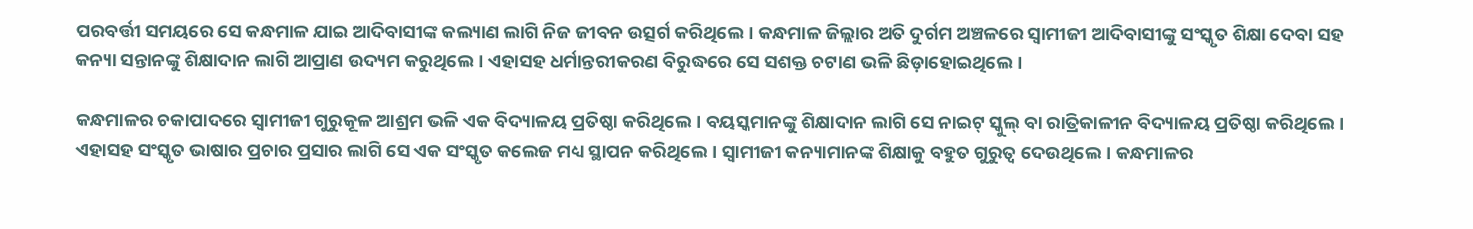ପରବର୍ତ୍ତୀ ସମୟରେ ସେ କନ୍ଧମାଳ ଯାଇ ଆଦିବାସୀଙ୍କ କଲ୍ୟାଣ ଲାଗି ନିଜ ଜୀବନ ଉତ୍ସର୍ଗ କରିଥିଲେ। କନ୍ଧମାଳ ଜିଲ୍ଲାର ଅତି ଦୁର୍ଗମ ଅଞ୍ଚଳରେ ସ୍ୱାମୀଜୀ ଆଦିବାସୀଙ୍କୁ ସଂସ୍କୃତ ଶିକ୍ଷା ଦେବା ସହ କନ୍ୟା ସନ୍ତାନଙ୍କୁ ଶିକ୍ଷାଦାନ ଲାଗି ଆପ୍ରାଣ ଉଦ୍ୟମ କରୁଥିଲେ। ଏହାସହ ଧର୍ମାନ୍ତରୀକରଣ ବିରୁଦ୍ଧରେ ସେ ସଶକ୍ତ ଚଟାଣ ଭଳି ଛିଡ଼ାହୋଇଥିଲେ।

କନ୍ଧମାଳର ଚକାପାଦରେ ସ୍ୱାମୀଜୀ ଗୁରୁକୂଳ ଆଶ୍ରମ ଭଳି ଏକ ବିଦ୍ୟାଳୟ ପ୍ରତିଷ୍ଠା କରିଥିଲେ। ବୟସ୍କମାନଙ୍କୁ ଶିକ୍ଷାଦାନ ଲାଗି ସେ ନାଇଟ୍ ସ୍କୁଲ୍ ବା ରାତ୍ରିକାଳୀନ ବିଦ୍ୟାଳୟ ପ୍ରତିଷ୍ଠା କରିଥିଲେ। ଏହାସହ ସଂସ୍କୃତ ଭାଷାର ପ୍ରଚାର ପ୍ରସାର ଲାଗି ସେ ଏକ ସଂସ୍କୃତ କଲେଜ ମଧ୍ୟ ସ୍ଥାପନ କରିଥିଲେ। ସ୍ୱାମୀଜୀ କନ୍ୟାମାନଙ୍କ ଶିକ୍ଷାକୁ ବହୁତ ଗୁରୁତ୍ୱ ଦେଉଥିଲେ। କନ୍ଧମାଳର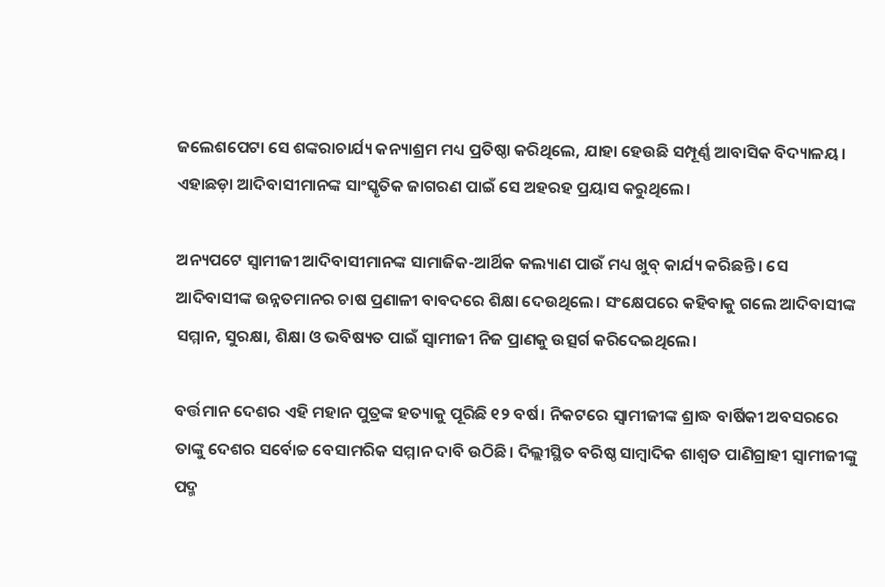ଜଲେଶପେଟା ସେ ଶଙ୍କରାଚାର୍ଯ୍ୟ କନ୍ୟାଶ୍ରମ ମଧ୍ୟ ପ୍ରତିଷ୍ଠା କରିଥିଲେ, ଯାହା ହେଉଛି ସମ୍ପୂର୍ଣ୍ଣ ଆବାସିକ ବିଦ୍ୟାଳୟ। ଏହାଛଡ଼ା ଆଦିବାସୀମାନଙ୍କ ସାଂସ୍କୃତିକ ଜାଗରଣ ପାଇଁ ସେ ଅହରହ ପ୍ରୟାସ କରୁଥିଲେ।

ଅନ୍ୟପଟେ ସ୍ୱାମୀଜୀ ଆଦିବାସୀମାନଙ୍କ ସାମାଜିକ-ଆର୍ଥିକ କଲ୍ୟାଣ ପାଉଁ ମଧ୍ୟ ଖୁବ୍ କାର୍ଯ୍ୟ କରିଛନ୍ତି। ସେ ଆଦିବାସୀଙ୍କ ଉନ୍ନତମାନର ଚାଷ ପ୍ରଣାଳୀ ବାବଦରେ ଶିକ୍ଷା ଦେଉଥିଲେ। ସଂକ୍ଷେପରେ କହିବାକୁ ଗଲେ ଆଦିବାସୀଙ୍କ ସମ୍ମାନ, ସୁରକ୍ଷା, ଶିକ୍ଷା ଓ ଭବିଷ୍ୟତ ପାଇଁ ସ୍ୱାମୀଜୀ ନିଜ ପ୍ରାଣକୁ ଉତ୍ସର୍ଗ କରିଦେଇଥିଲେ।

ବର୍ତ୍ତମାନ ଦେଶର ଏହି ମହାନ ପୁତ୍ରଙ୍କ ହତ୍ୟାକୁ ପୂରିଛି ୧୨ ବର୍ଷ। ନିକଟରେ ସ୍ୱାମୀଜୀଙ୍କ ଶ୍ରାଦ୍ଧ ବାର୍ଷିକୀ ଅବସରରେ ତାଙ୍କୁ ଦେଶର ସର୍ବୋଚ୍ଚ ବେସାମରିକ ସମ୍ମାନ ଦାବି ଉଠିଛି। ଦିଲ୍ଲୀସ୍ଥିତ ବରିଷ୍ଠ ସାମ୍ୱାଦିକ ଶାଶ୍ୱତ ପାଣିଗ୍ରାହୀ ସ୍ୱାମୀଜୀଙ୍କୁ ପଦ୍ମ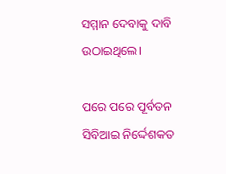ସମ୍ମାନ ଦେବାକୁ ଦାବି ଉଠାଇଥିଲେ।

ପରେ ପରେ ପୂର୍ବତନ ସିବିଆଇ ନିର୍ଦ୍ଦେଶକତ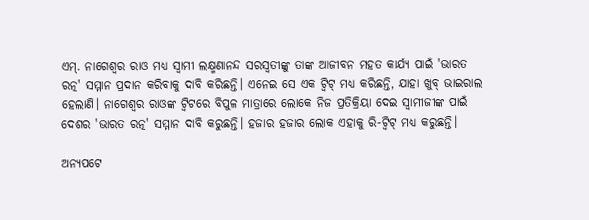ଏମ୍. ନାଗେଶ୍ୱର ରାଓ ମଧ୍ୟ ସ୍ୱାମୀ ଲକ୍ଷ୍ମଣାନନ୍ଦ ସରସ୍ୱତୀଙ୍କୁ ତାଙ୍କ ଆଜୀବନ ମହତ କାର୍ଯ୍ୟ ପାଇଁ 'ଭାରତ ରତ୍ନ' ସମ୍ମାନ ପ୍ରଦାନ କରିବାକୁ ଦାବି କରିଛନ୍ତି। ଏନେଇ ସେ ଏକ ଟ୍ୱିଟ୍ ମଧ୍ୟ କରିଛନ୍ତି, ଯାହା ଖୁବ୍ ଭାଇରାଲ ହେଲାଣି। ନାଗେଶ୍ୱର ରାଓଙ୍କ ଟ୍ୱିଟରେ ବିପୁଳ ମାତ୍ରାରେ ଲୋକେ ନିଜ ପ୍ରତିକ୍ରିୟା ଦେଇ ସ୍ୱାମୀଜୀଙ୍କ ପାଇଁ ଦେଶର 'ଭାରତ ରତ୍ନ' ସମ୍ମାନ ଦାବି କରୁଛନ୍ତି। ହଜାର ହଜାର ଲୋକ ଏହାକୁ ରି-ଟ୍ୱିଟ୍ ମଧ୍ୟ କରୁଛନ୍ତି।

ଅନ୍ୟପଟେ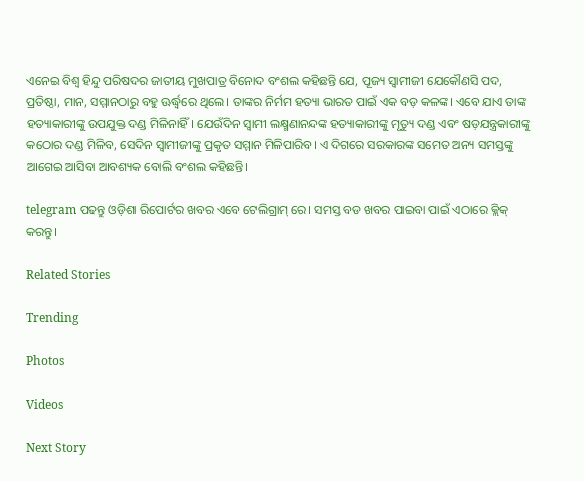ଏନେଇ ବିଶ୍ୱ ହିନ୍ଦୁ ପରିଷଦର ଜାତୀୟ ମୁଖପାତ୍ର ବିନୋଦ ବଂଶଲ କହିଛନ୍ତି ଯେ, ପୂଜ୍ୟ ସ୍ୱାମୀଜୀ ଯେକୌଣସି ପଦ, ପ୍ରତିଷ୍ଠା, ମାନ, ସମ୍ମାନଠାରୁ ବହୁ ଊର୍ଦ୍ଧ୍ୱରେ ଥିଲେ। ତାଙ୍କର ନିର୍ମମ ହତ୍ୟା ଭାରତ ପାଇଁ ଏକ ବଡ଼ କଳଙ୍କ। ଏବେ ଯାଏ ତାଙ୍କ ହତ୍ୟାକାରୀଙ୍କୁ ଉପଯୁକ୍ତ ଦଣ୍ଡ ମିଳିନାହିଁ। ଯେଉଁଦିନ ସ୍ୱାମୀ ଲକ୍ଷ୍ମଣାନନ୍ଦଙ୍କ ହତ୍ୟାକାରୀଙ୍କୁ ମୃତ୍ୟୁ ଦଣ୍ଡ ଏବଂ ଷଡ଼ଯନ୍ତ୍ରକାରୀଙ୍କୁ କଠୋର ଦଣ୍ଡ ମିଳିବ, ସେଦିନ ସ୍ୱାମୀଜୀଙ୍କୁ ପ୍ରକୃତ ସମ୍ମାନ ମିଳିପାରିବ। ଏ ଦିଗରେ ସରକାରଙ୍କ ସମେତ ଅନ୍ୟ ସମସ୍ତଙ୍କୁ ଆଗେଇ ଆସିବା ଆବଶ୍ୟକ ବୋଲି ବଂଶଲ କହିଛନ୍ତି।

telegram ପଢନ୍ତୁ ଓଡ଼ିଶା ରିପୋର୍ଟର ଖବର ଏବେ ଟେଲିଗ୍ରାମ୍ ରେ। ସମସ୍ତ ବଡ ଖବର ପାଇବା ପାଇଁ ଏଠାରେ କ୍ଲିକ୍ କରନ୍ତୁ।

Related Stories

Trending

Photos

Videos

Next Story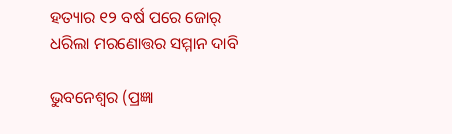ହତ୍ୟାର ୧୨ ବର୍ଷ ପରେ ଜୋର୍ ଧରିଲା ମରଣୋତ୍ତର ସମ୍ମାନ ଦାବି

ଭୁବନେଶ୍ୱର (ପ୍ରଜ୍ଞା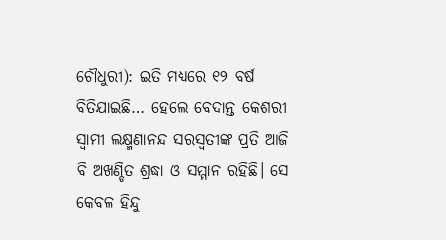ଚୌଧୁରୀ): ଇତି ମଧ୍ୟରେ ୧୨ ବର୍ଷ ବିତିଯାଇଛି… ହେଲେ ବେଦାନ୍ତ କେଶରୀ ସ୍ୱାମୀ ଲକ୍ଷ୍ମଣାନନ୍ଦ ସରସ୍ୱତୀଙ୍କ ପ୍ରତି ଆଜି ବି ଅଖଣ୍ଡିତ ଶ୍ରଦ୍ଧା ଓ ସମ୍ମାନ ରହିଛି। ସେ କେବଳ ହିନ୍ଦୁ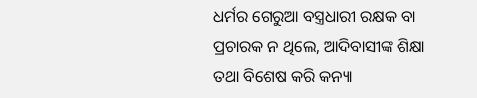ଧର୍ମର ଗେରୁଆ ବସ୍ତ୍ରଧାରୀ ରକ୍ଷକ ବା ପ୍ରଚାରକ ନ ଥିଲେ, ଆଦିବାସୀଙ୍କ ଶିକ୍ଷା ତଥା ବିଶେଷ କରି କନ୍ୟା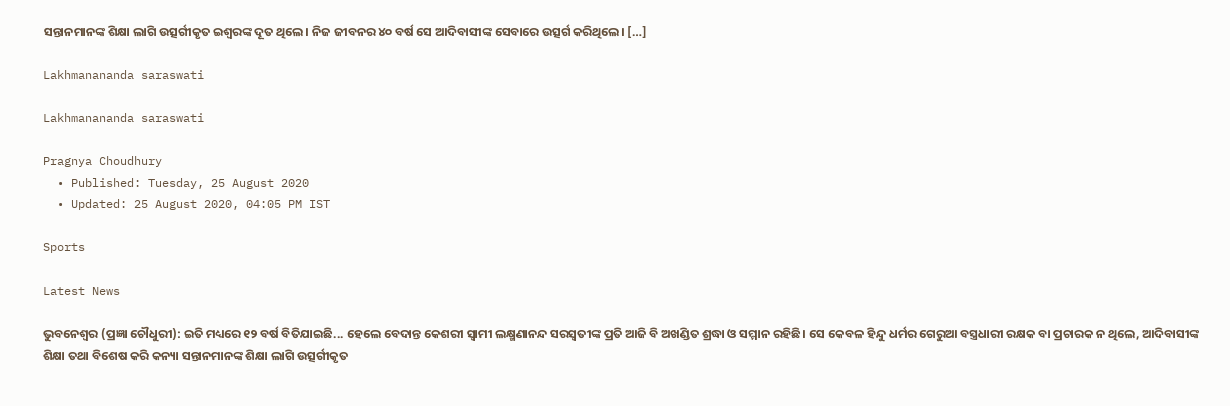ସନ୍ତାନମାନଙ୍କ ଶିକ୍ଷା ଲାଗି ଉତ୍ସର୍ଗୀକୃତ ଇଶ୍ୱରଙ୍କ ଦୂତ ଥିଲେ। ନିଜ ଜୀବନର ୪୦ ବର୍ଷ ସେ ଆଦିବାସୀଙ୍କ ସେବାରେ ଉତ୍ସର୍ଗ କରିଥିଲେ। […]

Lakhmanananda saraswati

Lakhmanananda saraswati

Pragnya Choudhury
  • Published: Tuesday, 25 August 2020
  • Updated: 25 August 2020, 04:05 PM IST

Sports

Latest News

ଭୁବନେଶ୍ୱର (ପ୍ରଜ୍ଞା ଚୌଧୁରୀ): ଇତି ମଧ୍ୟରେ ୧୨ ବର୍ଷ ବିତିଯାଇଛି... ହେଲେ ବେଦାନ୍ତ କେଶରୀ ସ୍ୱାମୀ ଲକ୍ଷ୍ମଣାନନ୍ଦ ସରସ୍ୱତୀଙ୍କ ପ୍ରତି ଆଜି ବି ଅଖଣ୍ଡିତ ଶ୍ରଦ୍ଧା ଓ ସମ୍ମାନ ରହିଛି। ସେ କେବଳ ହିନ୍ଦୁ ଧର୍ମର ଗେରୁଆ ବସ୍ତ୍ରଧାରୀ ରକ୍ଷକ ବା ପ୍ରଚାରକ ନ ଥିଲେ, ଆଦିବାସୀଙ୍କ ଶିକ୍ଷା ତଥା ବିଶେଷ କରି କନ୍ୟା ସନ୍ତାନମାନଙ୍କ ଶିକ୍ଷା ଲାଗି ଉତ୍ସର୍ଗୀକୃତ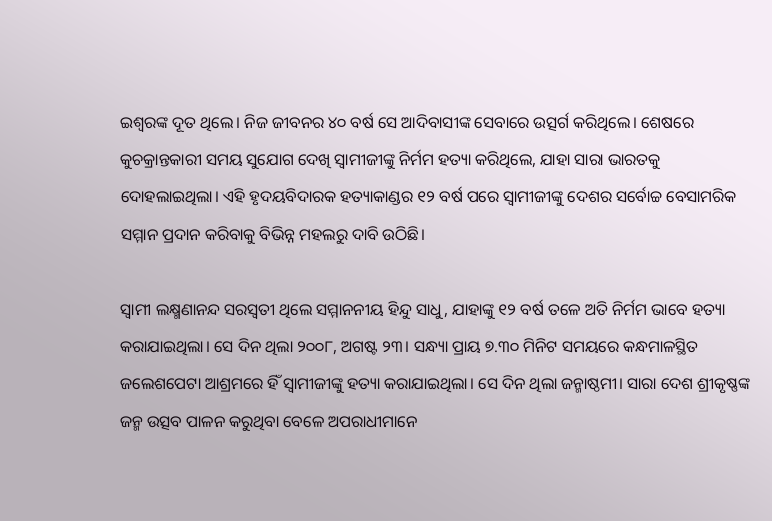ଇଶ୍ୱରଙ୍କ ଦୂତ ଥିଲେ। ନିଜ ଜୀବନର ୪୦ ବର୍ଷ ସେ ଆଦିବାସୀଙ୍କ ସେବାରେ ଉତ୍ସର୍ଗ କରିଥିଲେ। ଶେଷରେ କୁଚକ୍ରାନ୍ତକାରୀ ସମୟ ସୁଯୋଗ ଦେଖି ସ୍ୱାମୀଜୀଙ୍କୁ ନିର୍ମମ ହତ୍ୟା କରିଥିଲେ, ଯାହା ସାରା ଭାରତକୁ ଦୋହଲାଇଥିଲା। ଏହି ହୃଦୟବିଦାରକ ହତ୍ୟାକାଣ୍ଡର ୧୨ ବର୍ଷ ପରେ ସ୍ୱାମୀଜୀଙ୍କୁ ଦେଶର ସର୍ବୋଚ୍ଚ ବେସାମରିକ ସମ୍ମାନ ପ୍ରଦାନ କରିବାକୁ ବିଭିନ୍ନ ମହଲରୁ ଦାବି ଉଠିଛି।

ସ୍ୱାମୀ ଲକ୍ଷ୍ମଣାନନ୍ଦ ସରସ୍ୱତୀ ଥିଲେ ସମ୍ମାନନୀୟ ହିନ୍ଦୁ ସାଧୁ, ଯାହାଙ୍କୁ ୧୨ ବର୍ଷ ତଳେ ଅତି ନିର୍ମମ ଭାବେ ହତ୍ୟା କରାଯାଇଥିଲା। ସେ ଦିନ ଥିଲା ୨୦୦୮, ଅଗଷ୍ଟ ୨୩। ସନ୍ଧ୍ୟା ପ୍ରାୟ ୭.୩୦ ମିନିଟ ସମୟରେ କନ୍ଧମାଳସ୍ଥିତ ଜଲେଶପେଟା ଆଶ୍ରମରେ ହିଁ ସ୍ୱାମୀଜୀଙ୍କୁ ହତ୍ୟା କରାଯାଇଥିଲା। ସେ ଦିନ ଥିଲା ଜନ୍ମାଷ୍ଠମୀ। ସାରା ଦେଶ ଶ୍ରୀକୃଷ୍ଣଙ୍କ ଜନ୍ମ ଉତ୍ସବ ପାଳନ କରୁଥିବା ବେଳେ ଅପରାଧୀମାନେ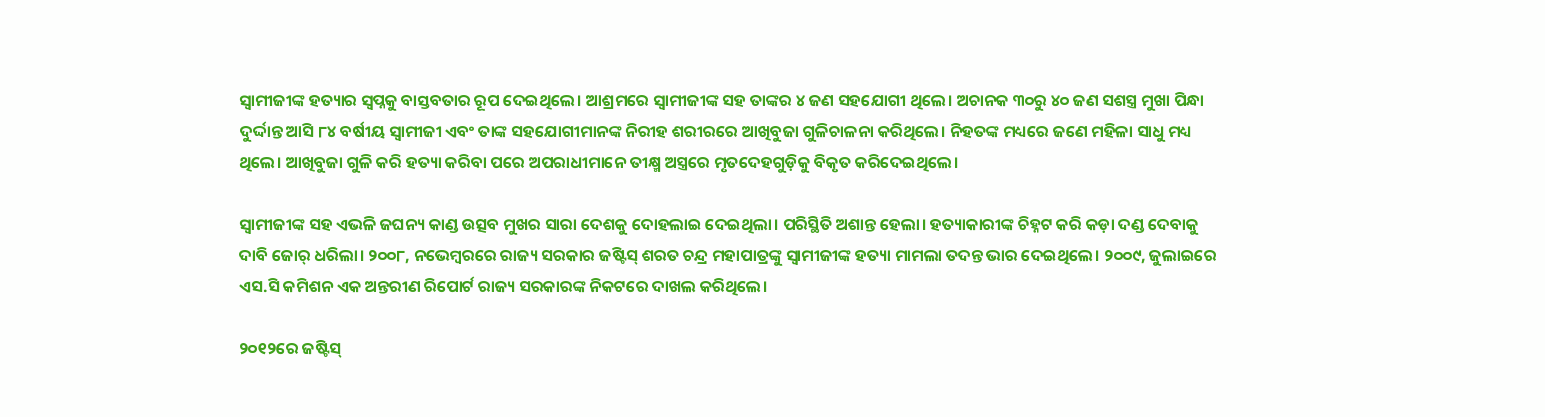ସ୍ୱାମୀଜୀଙ୍କ ହତ୍ୟାର ସ୍ୱପ୍ନକୁ ବାସ୍ତବତାର ରୂପ ଦେଇଥିଲେ। ଆଶ୍ରମରେ ସ୍ୱାମୀଜୀଙ୍କ ସହ ତାଙ୍କର ୪ ଜଣ ସହଯୋଗୀ ଥିଲେ। ଅଚାନକ ୩୦ରୁ ୪୦ ଜଣ ସଶସ୍ତ୍ର ମୁଖା ପିନ୍ଧା ଦୁର୍ଦ୍ଦାନ୍ତ ଆସି ୮୪ ବର୍ଷୀୟ ସ୍ୱାମୀଜୀ ଏବଂ ତାଙ୍କ ସହଯୋଗୀମାନଙ୍କ ନିରୀହ ଶରୀରରେ ଆଖିବୁଜା ଗୁଳିଚାଳନା କରିଥିଲେ। ନିହତଙ୍କ ମଧ୍ୟରେ ଜଣେ ମହିଳା ସାଧୁ ମଧ୍ୟ ଥିଲେ। ଆଖିବୁଜା ଗୁଳି କରି ହତ୍ୟା କରିବା ପରେ ଅପରାଧୀମାନେ ତୀକ୍ଷ୍ମ ଅସ୍ତ୍ରରେ ମୃତଦେହଗୁଡ଼ିକୁ ବିକୃତ କରିଦେଇଥିଲେ।

ସ୍ୱାମୀଜୀଙ୍କ ସହ ଏଭଳି ଜଘନ୍ୟ କାଣ୍ଡ ଉତ୍ସବ ମୁଖର ସାରା ଦେଶକୁ ଦୋହଲାଇ ଦେଇଥିଲା। ପରିସ୍ଥିତି ଅଶାନ୍ତ ହେଲା। ହତ୍ୟାକାରୀଙ୍କ ଚିହ୍ନଟ କରି କଡ଼ା ଦଣ୍ଡ ଦେବାକୁ ଦାବି ଜୋର୍ ଧରିଲା। ୨୦୦୮, ନଭେମ୍ବରରେ ରାଜ୍ୟ ସରକାର ଜଷ୍ଟିସ୍ ଶରତ ଚନ୍ଦ୍ର ମହାପାତ୍ରଙ୍କୁ ସ୍ୱାମୀଜୀଙ୍କ ହତ୍ୟା ମାମଲା ତଦନ୍ତ ଭାର ଦେଇଥିଲେ। ୨୦୦୯, ଜୁଲାଇରେ ଏସ.ସି କମିଶନ ଏକ ଅନ୍ତରୀଣ ରିପୋର୍ଟ ରାଜ୍ୟ ସରକାରଙ୍କ ନିକଟରେ ଦାଖଲ କରିଥିଲେ।

୨୦୧୨ରେ ଜଷ୍ଟିସ୍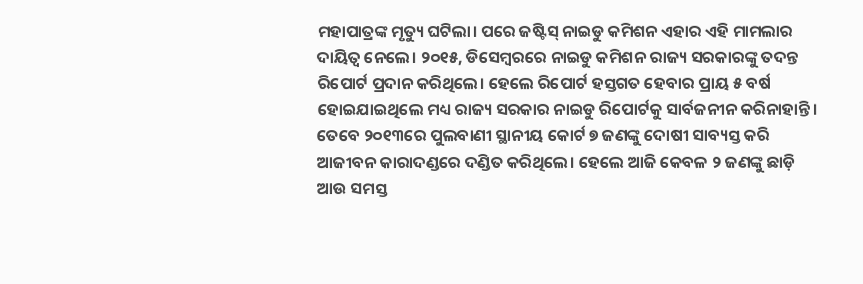ମହାପାତ୍ରଙ୍କ ମୃତ୍ୟୁ ଘଟିଲା। ପରେ ଜଷ୍ଟିସ୍ ନାଇଡୁ କମିଶନ ଏହାର ଏହି ମାମଲାର ଦାୟିତ୍ୱ ନେଲେ। ୨୦୧୫, ଡିସେମ୍ବରରେ ନାଇଡୁ କମିଶନ ରାଜ୍ୟ ସରକାରଙ୍କୁ ତଦନ୍ତ ରିପୋର୍ଟ ପ୍ରଦାନ କରିଥିଲେ। ହେଲେ ରିପୋର୍ଟ ହସ୍ତଗତ ହେବାର ପ୍ରାୟ ୫ ବର୍ଷ ହୋଇଯାଇଥିଲେ ମଧ୍ୟ ରାଜ୍ୟ ସରକାର ନାଇଡୁ ରିପୋର୍ଟକୁ ସାର୍ବଜନୀନ କରିନାହାନ୍ତି। ତେବେ ୨୦୧୩ରେ ପୁଲବାଣୀ ସ୍ଥାନୀୟ କୋର୍ଟ ୭ ଜଣଙ୍କୁ ଦୋଷୀ ସାବ୍ୟସ୍ତ କରି ଆଜୀବନ କାରାଦଣ୍ଡରେ ଦଣ୍ଡିତ କରିଥିଲେ। ହେଲେ ଆଜି କେବଳ ୨ ଜଣଙ୍କୁ ଛାଡ଼ି ଆଉ ସମସ୍ତ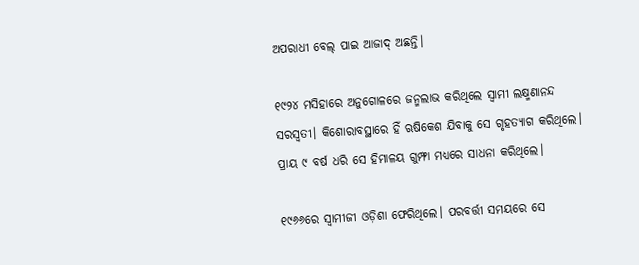ଅପରାଧୀ ବେଲ୍ ପାଇ ଆଜାଦ୍ ଅଛନ୍ତି।

୧୯୨୪ ମସିହାରେ ଅନୁଗୋଳରେ ଜନ୍ମଲାଭ କରିଥିଲେ ସ୍ୱାମୀ ଲକ୍ଷ୍ମଣାନନ୍ଦ ସରସ୍ୱତୀ। କିଶୋରାବସ୍ଥାରେ ହିଁ ଋଷିକେଶ ଯିବାକୁ ସେ ଗୃହତ୍ୟାଗ କରିଥିଲେ। ପ୍ରାୟ ୯ ବର୍ଷ ଧରି ସେ ହିମାଳୟ ଗୁମ୍ଫା ମଧ୍ୟରେ ସାଧନା କରିଥିଲେ।

୧୯୬୬ରେ ସ୍ୱାମୀଜୀ ଓଡ଼ିଶା ଫେରିଥିଲେ। ପରବର୍ତ୍ତୀ ସମୟରେ ସେ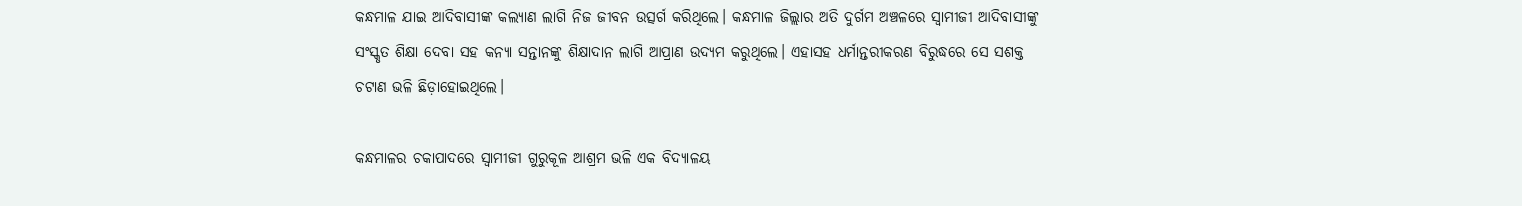କନ୍ଧମାଳ ଯାଇ ଆଦିବାସୀଙ୍କ କଲ୍ୟାଣ ଲାଗି ନିଜ ଜୀବନ ଉତ୍ସର୍ଗ କରିଥିଲେ। କନ୍ଧମାଳ ଜିଲ୍ଲାର ଅତି ଦୁର୍ଗମ ଅଞ୍ଚଳରେ ସ୍ୱାମୀଜୀ ଆଦିବାସୀଙ୍କୁ ସଂସ୍କୃତ ଶିକ୍ଷା ଦେବା ସହ କନ୍ୟା ସନ୍ତାନଙ୍କୁ ଶିକ୍ଷାଦାନ ଲାଗି ଆପ୍ରାଣ ଉଦ୍ୟମ କରୁଥିଲେ। ଏହାସହ ଧର୍ମାନ୍ତରୀକରଣ ବିରୁଦ୍ଧରେ ସେ ସଶକ୍ତ ଚଟାଣ ଭଳି ଛିଡ଼ାହୋଇଥିଲେ।

କନ୍ଧମାଳର ଚକାପାଦରେ ସ୍ୱାମୀଜୀ ଗୁରୁକୂଳ ଆଶ୍ରମ ଭଳି ଏକ ବିଦ୍ୟାଳୟ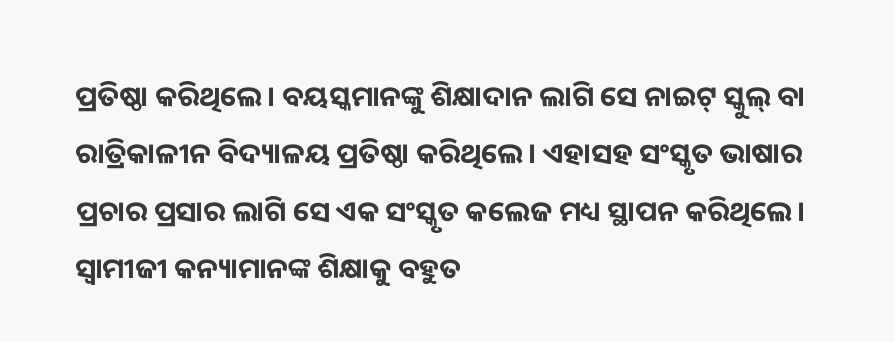ପ୍ରତିଷ୍ଠା କରିଥିଲେ। ବୟସ୍କମାନଙ୍କୁ ଶିକ୍ଷାଦାନ ଲାଗି ସେ ନାଇଟ୍ ସ୍କୁଲ୍ ବା ରାତ୍ରିକାଳୀନ ବିଦ୍ୟାଳୟ ପ୍ରତିଷ୍ଠା କରିଥିଲେ। ଏହାସହ ସଂସ୍କୃତ ଭାଷାର ପ୍ରଚାର ପ୍ରସାର ଲାଗି ସେ ଏକ ସଂସ୍କୃତ କଲେଜ ମଧ୍ୟ ସ୍ଥାପନ କରିଥିଲେ। ସ୍ୱାମୀଜୀ କନ୍ୟାମାନଙ୍କ ଶିକ୍ଷାକୁ ବହୁତ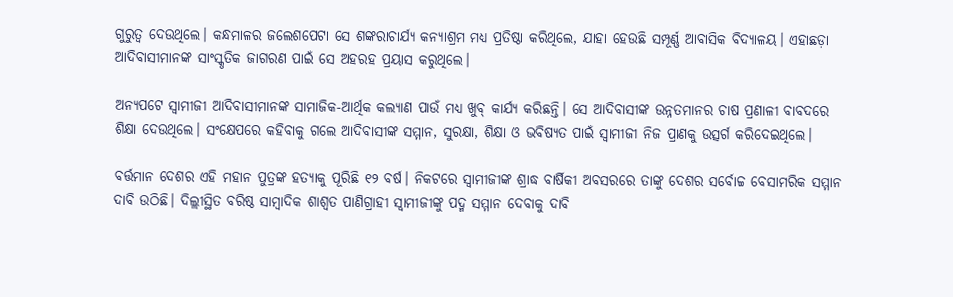ଗୁରୁତ୍ୱ ଦେଉଥିଲେ। କନ୍ଧମାଳର ଜଲେଶପେଟା ସେ ଶଙ୍କରାଚାର୍ଯ୍ୟ କନ୍ୟାଶ୍ରମ ମଧ୍ୟ ପ୍ରତିଷ୍ଠା କରିଥିଲେ, ଯାହା ହେଉଛି ସମ୍ପୂର୍ଣ୍ଣ ଆବାସିକ ବିଦ୍ୟାଳୟ। ଏହାଛଡ଼ା ଆଦିବାସୀମାନଙ୍କ ସାଂସ୍କୃତିକ ଜାଗରଣ ପାଇଁ ସେ ଅହରହ ପ୍ରୟାସ କରୁଥିଲେ।

ଅନ୍ୟପଟେ ସ୍ୱାମୀଜୀ ଆଦିବାସୀମାନଙ୍କ ସାମାଜିକ-ଆର୍ଥିକ କଲ୍ୟାଣ ପାଉଁ ମଧ୍ୟ ଖୁବ୍ କାର୍ଯ୍ୟ କରିଛନ୍ତି। ସେ ଆଦିବାସୀଙ୍କ ଉନ୍ନତମାନର ଚାଷ ପ୍ରଣାଳୀ ବାବଦରେ ଶିକ୍ଷା ଦେଉଥିଲେ। ସଂକ୍ଷେପରେ କହିବାକୁ ଗଲେ ଆଦିବାସୀଙ୍କ ସମ୍ମାନ, ସୁରକ୍ଷା, ଶିକ୍ଷା ଓ ଭବିଷ୍ୟତ ପାଇଁ ସ୍ୱାମୀଜୀ ନିଜ ପ୍ରାଣକୁ ଉତ୍ସର୍ଗ କରିଦେଇଥିଲେ।

ବର୍ତ୍ତମାନ ଦେଶର ଏହି ମହାନ ପୁତ୍ରଙ୍କ ହତ୍ୟାକୁ ପୂରିଛି ୧୨ ବର୍ଷ। ନିକଟରେ ସ୍ୱାମୀଜୀଙ୍କ ଶ୍ରାଦ୍ଧ ବାର୍ଷିକୀ ଅବସରରେ ତାଙ୍କୁ ଦେଶର ସର୍ବୋଚ୍ଚ ବେସାମରିକ ସମ୍ମାନ ଦାବି ଉଠିଛି। ଦିଲ୍ଲୀସ୍ଥିତ ବରିଷ୍ଠ ସାମ୍ୱାଦିକ ଶାଶ୍ୱତ ପାଣିଗ୍ରାହୀ ସ୍ୱାମୀଜୀଙ୍କୁ ପଦ୍ମ ସମ୍ମାନ ଦେବାକୁ ଦାବି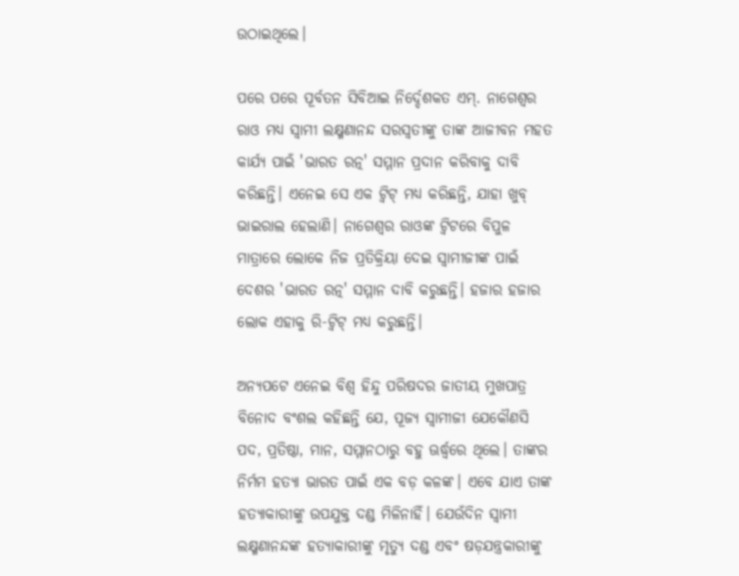ଉଠାଇଥିଲେ।

ପରେ ପରେ ପୂର୍ବତନ ସିବିଆଇ ନିର୍ଦ୍ଦେଶକତ ଏମ୍. ନାଗେଶ୍ୱର ରାଓ ମଧ୍ୟ ସ୍ୱାମୀ ଲକ୍ଷ୍ମଣାନନ୍ଦ ସରସ୍ୱତୀଙ୍କୁ ତାଙ୍କ ଆଜୀବନ ମହତ କାର୍ଯ୍ୟ ପାଇଁ 'ଭାରତ ରତ୍ନ' ସମ୍ମାନ ପ୍ରଦାନ କରିବାକୁ ଦାବି କରିଛନ୍ତି। ଏନେଇ ସେ ଏକ ଟ୍ୱିଟ୍ ମଧ୍ୟ କରିଛନ୍ତି, ଯାହା ଖୁବ୍ ଭାଇରାଲ ହେଲାଣି। ନାଗେଶ୍ୱର ରାଓଙ୍କ ଟ୍ୱିଟରେ ବିପୁଳ ମାତ୍ରାରେ ଲୋକେ ନିଜ ପ୍ରତିକ୍ରିୟା ଦେଇ ସ୍ୱାମୀଜୀଙ୍କ ପାଇଁ ଦେଶର 'ଭାରତ ରତ୍ନ' ସମ୍ମାନ ଦାବି କରୁଛନ୍ତି। ହଜାର ହଜାର ଲୋକ ଏହାକୁ ରି-ଟ୍ୱିଟ୍ ମଧ୍ୟ କରୁଛନ୍ତି।

ଅନ୍ୟପଟେ ଏନେଇ ବିଶ୍ୱ ହିନ୍ଦୁ ପରିଷଦର ଜାତୀୟ ମୁଖପାତ୍ର ବିନୋଦ ବଂଶଲ କହିଛନ୍ତି ଯେ, ପୂଜ୍ୟ ସ୍ୱାମୀଜୀ ଯେକୌଣସି ପଦ, ପ୍ରତିଷ୍ଠା, ମାନ, ସମ୍ମାନଠାରୁ ବହୁ ଊର୍ଦ୍ଧ୍ୱରେ ଥିଲେ। ତାଙ୍କର ନିର୍ମମ ହତ୍ୟା ଭାରତ ପାଇଁ ଏକ ବଡ଼ କଳଙ୍କ। ଏବେ ଯାଏ ତାଙ୍କ ହତ୍ୟାକାରୀଙ୍କୁ ଉପଯୁକ୍ତ ଦଣ୍ଡ ମିଳିନାହିଁ। ଯେଉଁଦିନ ସ୍ୱାମୀ ଲକ୍ଷ୍ମଣାନନ୍ଦଙ୍କ ହତ୍ୟାକାରୀଙ୍କୁ ମୃତ୍ୟୁ ଦଣ୍ଡ ଏବଂ ଷଡ଼ଯନ୍ତ୍ରକାରୀଙ୍କୁ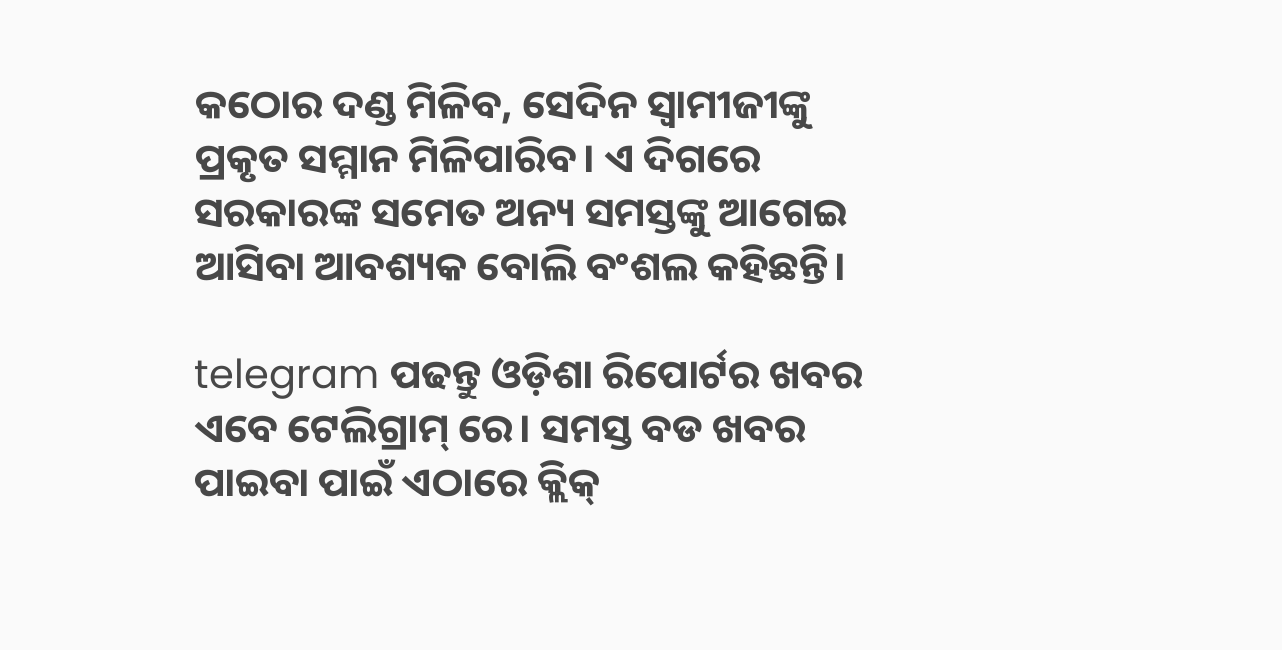କଠୋର ଦଣ୍ଡ ମିଳିବ, ସେଦିନ ସ୍ୱାମୀଜୀଙ୍କୁ ପ୍ରକୃତ ସମ୍ମାନ ମିଳିପାରିବ। ଏ ଦିଗରେ ସରକାରଙ୍କ ସମେତ ଅନ୍ୟ ସମସ୍ତଙ୍କୁ ଆଗେଇ ଆସିବା ଆବଶ୍ୟକ ବୋଲି ବଂଶଲ କହିଛନ୍ତି।

telegram ପଢନ୍ତୁ ଓଡ଼ିଶା ରିପୋର୍ଟର ଖବର ଏବେ ଟେଲିଗ୍ରାମ୍ ରେ। ସମସ୍ତ ବଡ ଖବର ପାଇବା ପାଇଁ ଏଠାରେ କ୍ଲିକ୍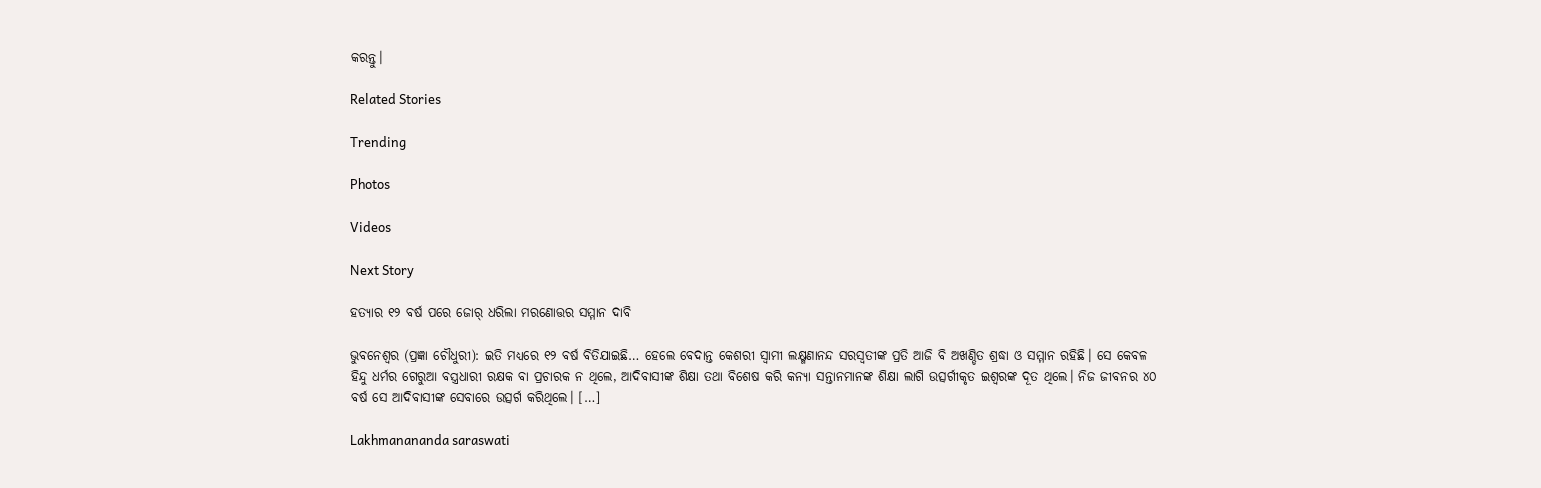କରନ୍ତୁ।

Related Stories

Trending

Photos

Videos

Next Story

ହତ୍ୟାର ୧୨ ବର୍ଷ ପରେ ଜୋର୍ ଧରିଲା ମରଣୋତ୍ତର ସମ୍ମାନ ଦାବି

ଭୁବନେଶ୍ୱର (ପ୍ରଜ୍ଞା ଚୌଧୁରୀ): ଇତି ମଧ୍ୟରେ ୧୨ ବର୍ଷ ବିତିଯାଇଛି… ହେଲେ ବେଦାନ୍ତ କେଶରୀ ସ୍ୱାମୀ ଲକ୍ଷ୍ମଣାନନ୍ଦ ସରସ୍ୱତୀଙ୍କ ପ୍ରତି ଆଜି ବି ଅଖଣ୍ଡିତ ଶ୍ରଦ୍ଧା ଓ ସମ୍ମାନ ରହିଛି। ସେ କେବଳ ହିନ୍ଦୁ ଧର୍ମର ଗେରୁଆ ବସ୍ତ୍ରଧାରୀ ରକ୍ଷକ ବା ପ୍ରଚାରକ ନ ଥିଲେ, ଆଦିବାସୀଙ୍କ ଶିକ୍ଷା ତଥା ବିଶେଷ କରି କନ୍ୟା ସନ୍ତାନମାନଙ୍କ ଶିକ୍ଷା ଲାଗି ଉତ୍ସର୍ଗୀକୃତ ଇଶ୍ୱରଙ୍କ ଦୂତ ଥିଲେ। ନିଜ ଜୀବନର ୪୦ ବର୍ଷ ସେ ଆଦିବାସୀଙ୍କ ସେବାରେ ଉତ୍ସର୍ଗ କରିଥିଲେ। […]

Lakhmanananda saraswati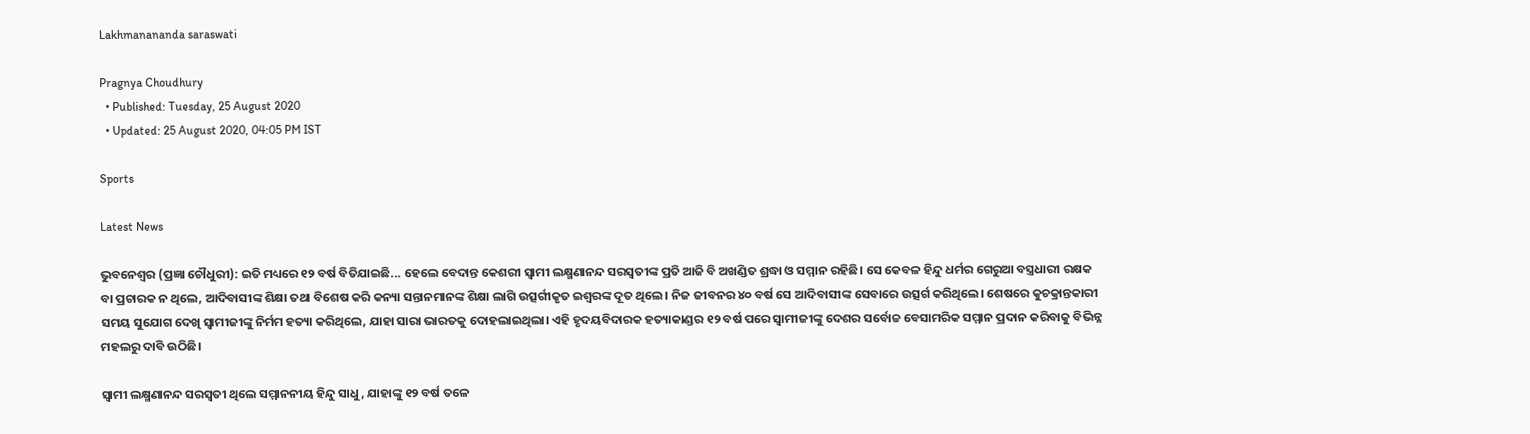Lakhmanananda saraswati

Pragnya Choudhury
  • Published: Tuesday, 25 August 2020
  • Updated: 25 August 2020, 04:05 PM IST

Sports

Latest News

ଭୁବନେଶ୍ୱର (ପ୍ରଜ୍ଞା ଚୌଧୁରୀ): ଇତି ମଧ୍ୟରେ ୧୨ ବର୍ଷ ବିତିଯାଇଛି... ହେଲେ ବେଦାନ୍ତ କେଶରୀ ସ୍ୱାମୀ ଲକ୍ଷ୍ମଣାନନ୍ଦ ସରସ୍ୱତୀଙ୍କ ପ୍ରତି ଆଜି ବି ଅଖଣ୍ଡିତ ଶ୍ରଦ୍ଧା ଓ ସମ୍ମାନ ରହିଛି। ସେ କେବଳ ହିନ୍ଦୁ ଧର୍ମର ଗେରୁଆ ବସ୍ତ୍ରଧାରୀ ରକ୍ଷକ ବା ପ୍ରଚାରକ ନ ଥିଲେ, ଆଦିବାସୀଙ୍କ ଶିକ୍ଷା ତଥା ବିଶେଷ କରି କନ୍ୟା ସନ୍ତାନମାନଙ୍କ ଶିକ୍ଷା ଲାଗି ଉତ୍ସର୍ଗୀକୃତ ଇଶ୍ୱରଙ୍କ ଦୂତ ଥିଲେ। ନିଜ ଜୀବନର ୪୦ ବର୍ଷ ସେ ଆଦିବାସୀଙ୍କ ସେବାରେ ଉତ୍ସର୍ଗ କରିଥିଲେ। ଶେଷରେ କୁଚକ୍ରାନ୍ତକାରୀ ସମୟ ସୁଯୋଗ ଦେଖି ସ୍ୱାମୀଜୀଙ୍କୁ ନିର୍ମମ ହତ୍ୟା କରିଥିଲେ, ଯାହା ସାରା ଭାରତକୁ ଦୋହଲାଇଥିଲା। ଏହି ହୃଦୟବିଦାରକ ହତ୍ୟାକାଣ୍ଡର ୧୨ ବର୍ଷ ପରେ ସ୍ୱାମୀଜୀଙ୍କୁ ଦେଶର ସର୍ବୋଚ୍ଚ ବେସାମରିକ ସମ୍ମାନ ପ୍ରଦାନ କରିବାକୁ ବିଭିନ୍ନ ମହଲରୁ ଦାବି ଉଠିଛି।

ସ୍ୱାମୀ ଲକ୍ଷ୍ମଣାନନ୍ଦ ସରସ୍ୱତୀ ଥିଲେ ସମ୍ମାନନୀୟ ହିନ୍ଦୁ ସାଧୁ, ଯାହାଙ୍କୁ ୧୨ ବର୍ଷ ତଳେ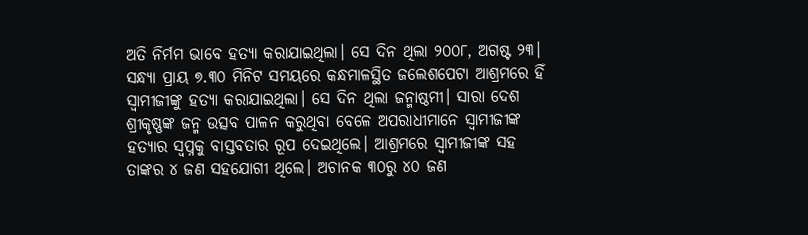ଅତି ନିର୍ମମ ଭାବେ ହତ୍ୟା କରାଯାଇଥିଲା। ସେ ଦିନ ଥିଲା ୨୦୦୮, ଅଗଷ୍ଟ ୨୩। ସନ୍ଧ୍ୟା ପ୍ରାୟ ୭.୩୦ ମିନିଟ ସମୟରେ କନ୍ଧମାଳସ୍ଥିତ ଜଲେଶପେଟା ଆଶ୍ରମରେ ହିଁ ସ୍ୱାମୀଜୀଙ୍କୁ ହତ୍ୟା କରାଯାଇଥିଲା। ସେ ଦିନ ଥିଲା ଜନ୍ମାଷ୍ଠମୀ। ସାରା ଦେଶ ଶ୍ରୀକୃଷ୍ଣଙ୍କ ଜନ୍ମ ଉତ୍ସବ ପାଳନ କରୁଥିବା ବେଳେ ଅପରାଧୀମାନେ ସ୍ୱାମୀଜୀଙ୍କ ହତ୍ୟାର ସ୍ୱପ୍ନକୁ ବାସ୍ତବତାର ରୂପ ଦେଇଥିଲେ। ଆଶ୍ରମରେ ସ୍ୱାମୀଜୀଙ୍କ ସହ ତାଙ୍କର ୪ ଜଣ ସହଯୋଗୀ ଥିଲେ। ଅଚାନକ ୩୦ରୁ ୪୦ ଜଣ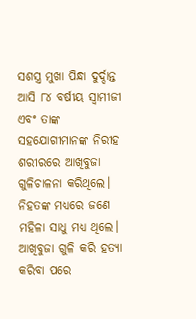ସଶସ୍ତ୍ର ମୁଖା ପିନ୍ଧା ଦୁର୍ଦ୍ଦାନ୍ତ ଆସି ୮୪ ବର୍ଷୀୟ ସ୍ୱାମୀଜୀ ଏବଂ ତାଙ୍କ ସହଯୋଗୀମାନଙ୍କ ନିରୀହ ଶରୀରରେ ଆଖିବୁଜା ଗୁଳିଚାଳନା କରିଥିଲେ। ନିହତଙ୍କ ମଧ୍ୟରେ ଜଣେ ମହିଳା ସାଧୁ ମଧ୍ୟ ଥିଲେ। ଆଖିବୁଜା ଗୁଳି କରି ହତ୍ୟା କରିବା ପରେ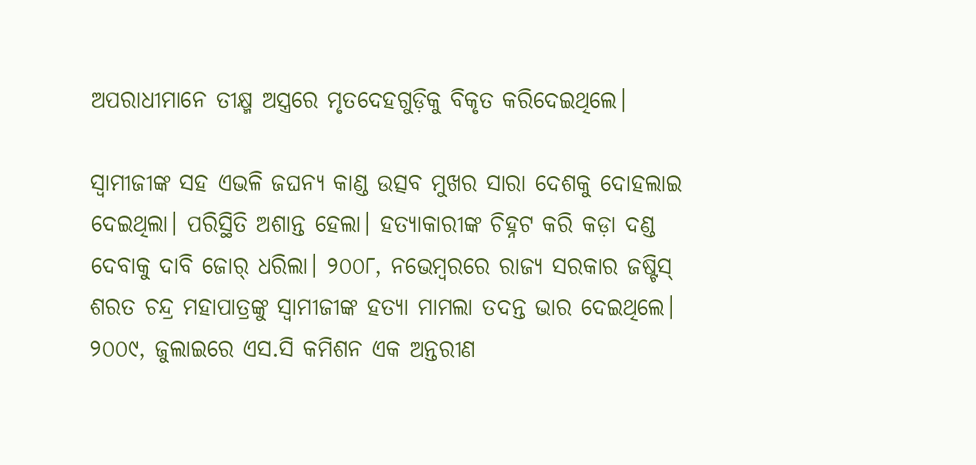ଅପରାଧୀମାନେ ତୀକ୍ଷ୍ମ ଅସ୍ତ୍ରରେ ମୃତଦେହଗୁଡ଼ିକୁ ବିକୃତ କରିଦେଇଥିଲେ।

ସ୍ୱାମୀଜୀଙ୍କ ସହ ଏଭଳି ଜଘନ୍ୟ କାଣ୍ଡ ଉତ୍ସବ ମୁଖର ସାରା ଦେଶକୁ ଦୋହଲାଇ ଦେଇଥିଲା। ପରିସ୍ଥିତି ଅଶାନ୍ତ ହେଲା। ହତ୍ୟାକାରୀଙ୍କ ଚିହ୍ନଟ କରି କଡ଼ା ଦଣ୍ଡ ଦେବାକୁ ଦାବି ଜୋର୍ ଧରିଲା। ୨୦୦୮, ନଭେମ୍ବରରେ ରାଜ୍ୟ ସରକାର ଜଷ୍ଟିସ୍ ଶରତ ଚନ୍ଦ୍ର ମହାପାତ୍ରଙ୍କୁ ସ୍ୱାମୀଜୀଙ୍କ ହତ୍ୟା ମାମଲା ତଦନ୍ତ ଭାର ଦେଇଥିଲେ। ୨୦୦୯, ଜୁଲାଇରେ ଏସ.ସି କମିଶନ ଏକ ଅନ୍ତରୀଣ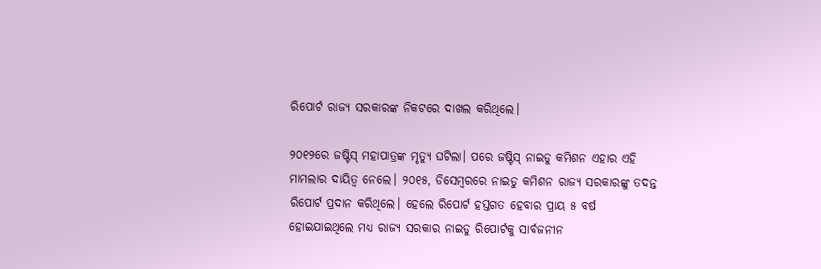ରିପୋର୍ଟ ରାଜ୍ୟ ସରକାରଙ୍କ ନିକଟରେ ଦାଖଲ କରିଥିଲେ।

୨୦୧୨ରେ ଜଷ୍ଟିସ୍ ମହାପାତ୍ରଙ୍କ ମୃତ୍ୟୁ ଘଟିଲା। ପରେ ଜଷ୍ଟିସ୍ ନାଇଡୁ କମିଶନ ଏହାର ଏହି ମାମଲାର ଦାୟିତ୍ୱ ନେଲେ। ୨୦୧୫, ଡିସେମ୍ବରରେ ନାଇଡୁ କମିଶନ ରାଜ୍ୟ ସରକାରଙ୍କୁ ତଦନ୍ତ ରିପୋର୍ଟ ପ୍ରଦାନ କରିଥିଲେ। ହେଲେ ରିପୋର୍ଟ ହସ୍ତଗତ ହେବାର ପ୍ରାୟ ୫ ବର୍ଷ ହୋଇଯାଇଥିଲେ ମଧ୍ୟ ରାଜ୍ୟ ସରକାର ନାଇଡୁ ରିପୋର୍ଟକୁ ସାର୍ବଜନୀନ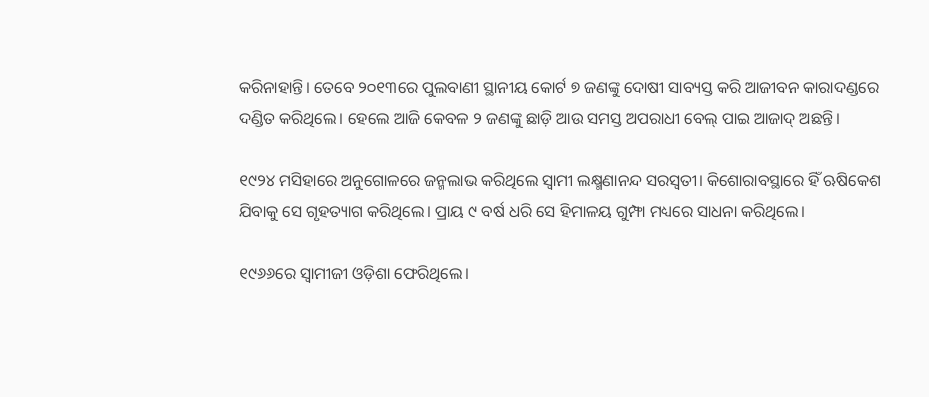କରିନାହାନ୍ତି। ତେବେ ୨୦୧୩ରେ ପୁଲବାଣୀ ସ୍ଥାନୀୟ କୋର୍ଟ ୭ ଜଣଙ୍କୁ ଦୋଷୀ ସାବ୍ୟସ୍ତ କରି ଆଜୀବନ କାରାଦଣ୍ଡରେ ଦଣ୍ଡିତ କରିଥିଲେ। ହେଲେ ଆଜି କେବଳ ୨ ଜଣଙ୍କୁ ଛାଡ଼ି ଆଉ ସମସ୍ତ ଅପରାଧୀ ବେଲ୍ ପାଇ ଆଜାଦ୍ ଅଛନ୍ତି।

୧୯୨୪ ମସିହାରେ ଅନୁଗୋଳରେ ଜନ୍ମଲାଭ କରିଥିଲେ ସ୍ୱାମୀ ଲକ୍ଷ୍ମଣାନନ୍ଦ ସରସ୍ୱତୀ। କିଶୋରାବସ୍ଥାରେ ହିଁ ଋଷିକେଶ ଯିବାକୁ ସେ ଗୃହତ୍ୟାଗ କରିଥିଲେ। ପ୍ରାୟ ୯ ବର୍ଷ ଧରି ସେ ହିମାଳୟ ଗୁମ୍ଫା ମଧ୍ୟରେ ସାଧନା କରିଥିଲେ।

୧୯୬୬ରେ ସ୍ୱାମୀଜୀ ଓଡ଼ିଶା ଫେରିଥିଲେ।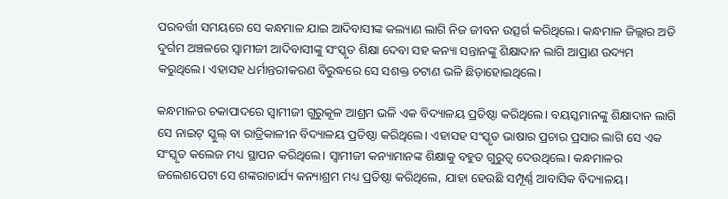ପରବର୍ତ୍ତୀ ସମୟରେ ସେ କନ୍ଧମାଳ ଯାଇ ଆଦିବାସୀଙ୍କ କଲ୍ୟାଣ ଲାଗି ନିଜ ଜୀବନ ଉତ୍ସର୍ଗ କରିଥିଲେ। କନ୍ଧମାଳ ଜିଲ୍ଲାର ଅତି ଦୁର୍ଗମ ଅଞ୍ଚଳରେ ସ୍ୱାମୀଜୀ ଆଦିବାସୀଙ୍କୁ ସଂସ୍କୃତ ଶିକ୍ଷା ଦେବା ସହ କନ୍ୟା ସନ୍ତାନଙ୍କୁ ଶିକ୍ଷାଦାନ ଲାଗି ଆପ୍ରାଣ ଉଦ୍ୟମ କରୁଥିଲେ। ଏହାସହ ଧର୍ମାନ୍ତରୀକରଣ ବିରୁଦ୍ଧରେ ସେ ସଶକ୍ତ ଚଟାଣ ଭଳି ଛିଡ଼ାହୋଇଥିଲେ।

କନ୍ଧମାଳର ଚକାପାଦରେ ସ୍ୱାମୀଜୀ ଗୁରୁକୂଳ ଆଶ୍ରମ ଭଳି ଏକ ବିଦ୍ୟାଳୟ ପ୍ରତିଷ୍ଠା କରିଥିଲେ। ବୟସ୍କମାନଙ୍କୁ ଶିକ୍ଷାଦାନ ଲାଗି ସେ ନାଇଟ୍ ସ୍କୁଲ୍ ବା ରାତ୍ରିକାଳୀନ ବିଦ୍ୟାଳୟ ପ୍ରତିଷ୍ଠା କରିଥିଲେ। ଏହାସହ ସଂସ୍କୃତ ଭାଷାର ପ୍ରଚାର ପ୍ରସାର ଲାଗି ସେ ଏକ ସଂସ୍କୃତ କଲେଜ ମଧ୍ୟ ସ୍ଥାପନ କରିଥିଲେ। ସ୍ୱାମୀଜୀ କନ୍ୟାମାନଙ୍କ ଶିକ୍ଷାକୁ ବହୁତ ଗୁରୁତ୍ୱ ଦେଉଥିଲେ। କନ୍ଧମାଳର ଜଲେଶପେଟା ସେ ଶଙ୍କରାଚାର୍ଯ୍ୟ କନ୍ୟାଶ୍ରମ ମଧ୍ୟ ପ୍ରତିଷ୍ଠା କରିଥିଲେ, ଯାହା ହେଉଛି ସମ୍ପୂର୍ଣ୍ଣ ଆବାସିକ ବିଦ୍ୟାଳୟ।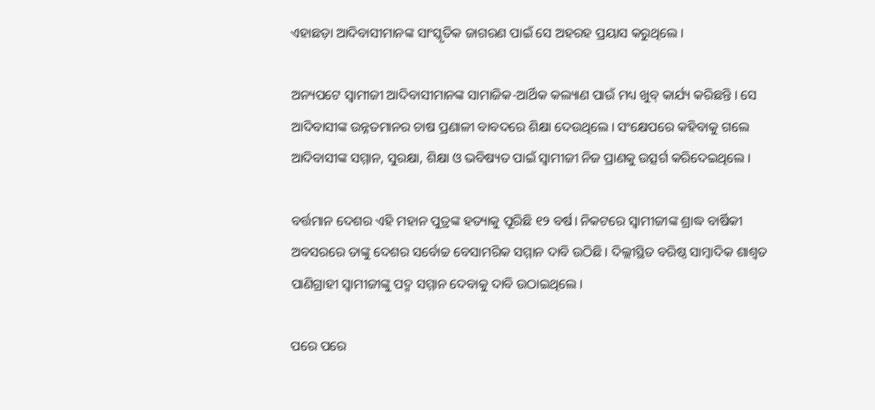ଏହାଛଡ଼ା ଆଦିବାସୀମାନଙ୍କ ସାଂସ୍କୃତିକ ଜାଗରଣ ପାଇଁ ସେ ଅହରହ ପ୍ରୟାସ କରୁଥିଲେ।

ଅନ୍ୟପଟେ ସ୍ୱାମୀଜୀ ଆଦିବାସୀମାନଙ୍କ ସାମାଜିକ-ଆର୍ଥିକ କଲ୍ୟାଣ ପାଉଁ ମଧ୍ୟ ଖୁବ୍ କାର୍ଯ୍ୟ କରିଛନ୍ତି। ସେ ଆଦିବାସୀଙ୍କ ଉନ୍ନତମାନର ଚାଷ ପ୍ରଣାଳୀ ବାବଦରେ ଶିକ୍ଷା ଦେଉଥିଲେ। ସଂକ୍ଷେପରେ କହିବାକୁ ଗଲେ ଆଦିବାସୀଙ୍କ ସମ୍ମାନ, ସୁରକ୍ଷା, ଶିକ୍ଷା ଓ ଭବିଷ୍ୟତ ପାଇଁ ସ୍ୱାମୀଜୀ ନିଜ ପ୍ରାଣକୁ ଉତ୍ସର୍ଗ କରିଦେଇଥିଲେ।

ବର୍ତ୍ତମାନ ଦେଶର ଏହି ମହାନ ପୁତ୍ରଙ୍କ ହତ୍ୟାକୁ ପୂରିଛି ୧୨ ବର୍ଷ। ନିକଟରେ ସ୍ୱାମୀଜୀଙ୍କ ଶ୍ରାଦ୍ଧ ବାର୍ଷିକୀ ଅବସରରେ ତାଙ୍କୁ ଦେଶର ସର୍ବୋଚ୍ଚ ବେସାମରିକ ସମ୍ମାନ ଦାବି ଉଠିଛି। ଦିଲ୍ଲୀସ୍ଥିତ ବରିଷ୍ଠ ସାମ୍ୱାଦିକ ଶାଶ୍ୱତ ପାଣିଗ୍ରାହୀ ସ୍ୱାମୀଜୀଙ୍କୁ ପଦ୍ମ ସମ୍ମାନ ଦେବାକୁ ଦାବି ଉଠାଇଥିଲେ।

ପରେ ପରେ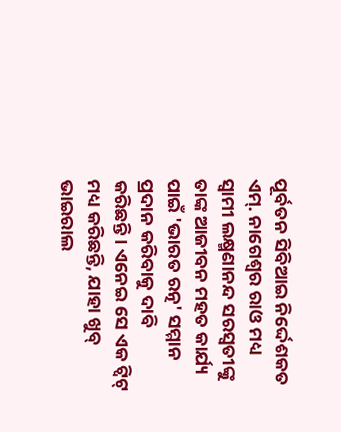ପୂର୍ବତନ ସିବିଆଇ ନିର୍ଦ୍ଦେଶକତ ଏମ୍. ନାଗେଶ୍ୱର ରାଓ ମଧ୍ୟ ସ୍ୱାମୀ ଲକ୍ଷ୍ମଣାନନ୍ଦ ସରସ୍ୱତୀଙ୍କୁ ତାଙ୍କ ଆଜୀବନ ମହତ କାର୍ଯ୍ୟ ପାଇଁ 'ଭାରତ ରତ୍ନ' ସମ୍ମାନ ପ୍ରଦାନ କରିବାକୁ ଦାବି କରିଛନ୍ତି। ଏନେଇ ସେ ଏକ ଟ୍ୱିଟ୍ ମଧ୍ୟ କରିଛନ୍ତି, ଯାହା ଖୁବ୍ ଭାଇରାଲ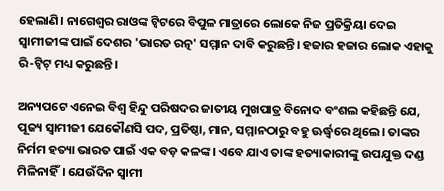ହେଲାଣି। ନାଗେଶ୍ୱର ରାଓଙ୍କ ଟ୍ୱିଟରେ ବିପୁଳ ମାତ୍ରାରେ ଲୋକେ ନିଜ ପ୍ରତିକ୍ରିୟା ଦେଇ ସ୍ୱାମୀଜୀଙ୍କ ପାଇଁ ଦେଶର 'ଭାରତ ରତ୍ନ' ସମ୍ମାନ ଦାବି କରୁଛନ୍ତି। ହଜାର ହଜାର ଲୋକ ଏହାକୁ ରି-ଟ୍ୱିଟ୍ ମଧ୍ୟ କରୁଛନ୍ତି।

ଅନ୍ୟପଟେ ଏନେଇ ବିଶ୍ୱ ହିନ୍ଦୁ ପରିଷଦର ଜାତୀୟ ମୁଖପାତ୍ର ବିନୋଦ ବଂଶଲ କହିଛନ୍ତି ଯେ, ପୂଜ୍ୟ ସ୍ୱାମୀଜୀ ଯେକୌଣସି ପଦ, ପ୍ରତିଷ୍ଠା, ମାନ, ସମ୍ମାନଠାରୁ ବହୁ ଊର୍ଦ୍ଧ୍ୱରେ ଥିଲେ। ତାଙ୍କର ନିର୍ମମ ହତ୍ୟା ଭାରତ ପାଇଁ ଏକ ବଡ଼ କଳଙ୍କ। ଏବେ ଯାଏ ତାଙ୍କ ହତ୍ୟାକାରୀଙ୍କୁ ଉପଯୁକ୍ତ ଦଣ୍ଡ ମିଳିନାହିଁ। ଯେଉଁଦିନ ସ୍ୱାମୀ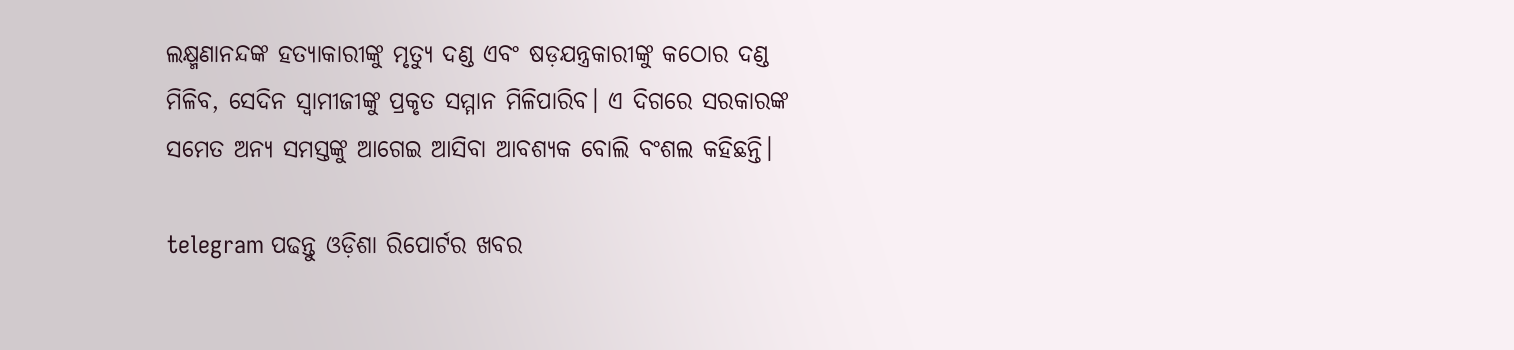ଲକ୍ଷ୍ମଣାନନ୍ଦଙ୍କ ହତ୍ୟାକାରୀଙ୍କୁ ମୃତ୍ୟୁ ଦଣ୍ଡ ଏବଂ ଷଡ଼ଯନ୍ତ୍ରକାରୀଙ୍କୁ କଠୋର ଦଣ୍ଡ ମିଳିବ, ସେଦିନ ସ୍ୱାମୀଜୀଙ୍କୁ ପ୍ରକୃତ ସମ୍ମାନ ମିଳିପାରିବ। ଏ ଦିଗରେ ସରକାରଙ୍କ ସମେତ ଅନ୍ୟ ସମସ୍ତଙ୍କୁ ଆଗେଇ ଆସିବା ଆବଶ୍ୟକ ବୋଲି ବଂଶଲ କହିଛନ୍ତି।

telegram ପଢନ୍ତୁ ଓଡ଼ିଶା ରିପୋର୍ଟର ଖବର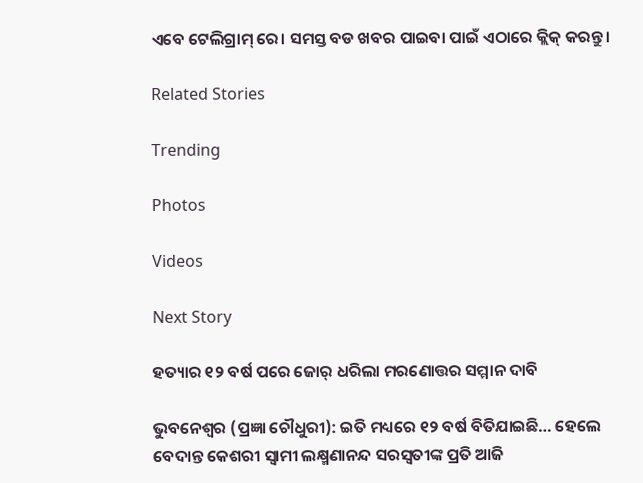ଏବେ ଟେଲିଗ୍ରାମ୍ ରେ। ସମସ୍ତ ବଡ ଖବର ପାଇବା ପାଇଁ ଏଠାରେ କ୍ଲିକ୍ କରନ୍ତୁ।

Related Stories

Trending

Photos

Videos

Next Story

ହତ୍ୟାର ୧୨ ବର୍ଷ ପରେ ଜୋର୍ ଧରିଲା ମରଣୋତ୍ତର ସମ୍ମାନ ଦାବି

ଭୁବନେଶ୍ୱର (ପ୍ରଜ୍ଞା ଚୌଧୁରୀ): ଇତି ମଧ୍ୟରେ ୧୨ ବର୍ଷ ବିତିଯାଇଛି… ହେଲେ ବେଦାନ୍ତ କେଶରୀ ସ୍ୱାମୀ ଲକ୍ଷ୍ମଣାନନ୍ଦ ସରସ୍ୱତୀଙ୍କ ପ୍ରତି ଆଜି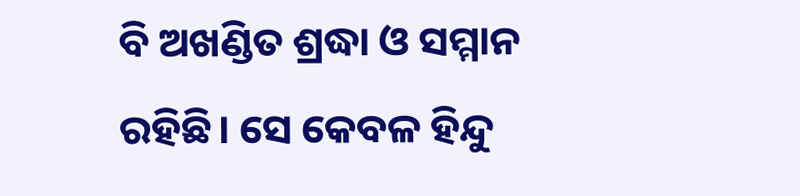ବି ଅଖଣ୍ଡିତ ଶ୍ରଦ୍ଧା ଓ ସମ୍ମାନ ରହିଛି। ସେ କେବଳ ହିନ୍ଦୁ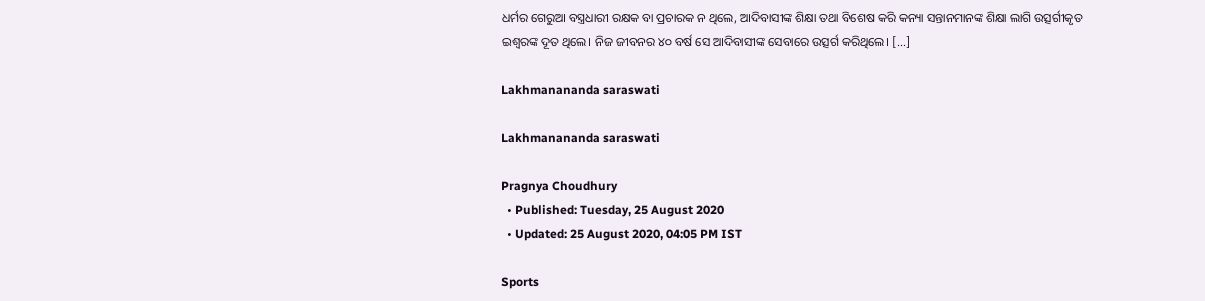ଧର୍ମର ଗେରୁଆ ବସ୍ତ୍ରଧାରୀ ରକ୍ଷକ ବା ପ୍ରଚାରକ ନ ଥିଲେ, ଆଦିବାସୀଙ୍କ ଶିକ୍ଷା ତଥା ବିଶେଷ କରି କନ୍ୟା ସନ୍ତାନମାନଙ୍କ ଶିକ୍ଷା ଲାଗି ଉତ୍ସର୍ଗୀକୃତ ଇଶ୍ୱରଙ୍କ ଦୂତ ଥିଲେ। ନିଜ ଜୀବନର ୪୦ ବର୍ଷ ସେ ଆଦିବାସୀଙ୍କ ସେବାରେ ଉତ୍ସର୍ଗ କରିଥିଲେ। […]

Lakhmanananda saraswati

Lakhmanananda saraswati

Pragnya Choudhury
  • Published: Tuesday, 25 August 2020
  • Updated: 25 August 2020, 04:05 PM IST

Sports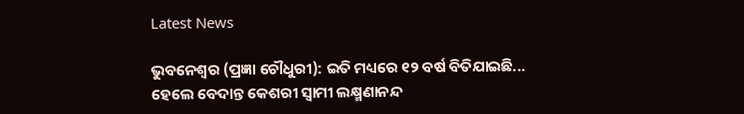Latest News

ଭୁବନେଶ୍ୱର (ପ୍ରଜ୍ଞା ଚୌଧୁରୀ): ଇତି ମଧ୍ୟରେ ୧୨ ବର୍ଷ ବିତିଯାଇଛି... ହେଲେ ବେଦାନ୍ତ କେଶରୀ ସ୍ୱାମୀ ଲକ୍ଷ୍ମଣାନନ୍ଦ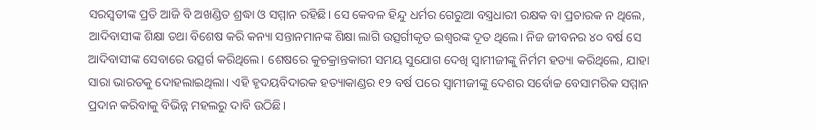ସରସ୍ୱତୀଙ୍କ ପ୍ରତି ଆଜି ବି ଅଖଣ୍ଡିତ ଶ୍ରଦ୍ଧା ଓ ସମ୍ମାନ ରହିଛି। ସେ କେବଳ ହିନ୍ଦୁ ଧର୍ମର ଗେରୁଆ ବସ୍ତ୍ରଧାରୀ ରକ୍ଷକ ବା ପ୍ରଚାରକ ନ ଥିଲେ, ଆଦିବାସୀଙ୍କ ଶିକ୍ଷା ତଥା ବିଶେଷ କରି କନ୍ୟା ସନ୍ତାନମାନଙ୍କ ଶିକ୍ଷା ଲାଗି ଉତ୍ସର୍ଗୀକୃତ ଇଶ୍ୱରଙ୍କ ଦୂତ ଥିଲେ। ନିଜ ଜୀବନର ୪୦ ବର୍ଷ ସେ ଆଦିବାସୀଙ୍କ ସେବାରେ ଉତ୍ସର୍ଗ କରିଥିଲେ। ଶେଷରେ କୁଚକ୍ରାନ୍ତକାରୀ ସମୟ ସୁଯୋଗ ଦେଖି ସ୍ୱାମୀଜୀଙ୍କୁ ନିର୍ମମ ହତ୍ୟା କରିଥିଲେ, ଯାହା ସାରା ଭାରତକୁ ଦୋହଲାଇଥିଲା। ଏହି ହୃଦୟବିଦାରକ ହତ୍ୟାକାଣ୍ଡର ୧୨ ବର୍ଷ ପରେ ସ୍ୱାମୀଜୀଙ୍କୁ ଦେଶର ସର୍ବୋଚ୍ଚ ବେସାମରିକ ସମ୍ମାନ ପ୍ରଦାନ କରିବାକୁ ବିଭିନ୍ନ ମହଲରୁ ଦାବି ଉଠିଛି।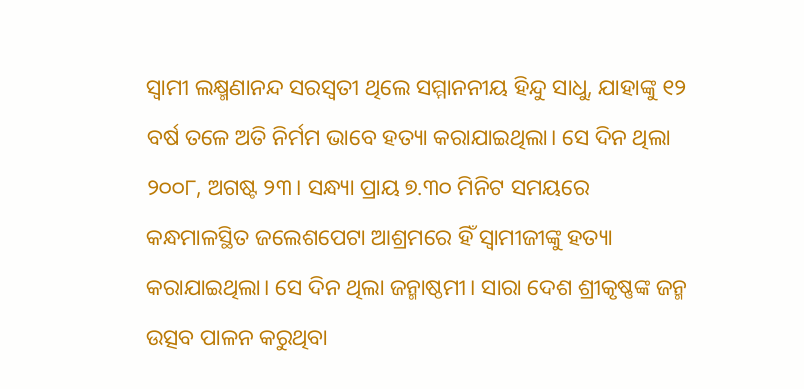ସ୍ୱାମୀ ଲକ୍ଷ୍ମଣାନନ୍ଦ ସରସ୍ୱତୀ ଥିଲେ ସମ୍ମାନନୀୟ ହିନ୍ଦୁ ସାଧୁ, ଯାହାଙ୍କୁ ୧୨ ବର୍ଷ ତଳେ ଅତି ନିର୍ମମ ଭାବେ ହତ୍ୟା କରାଯାଇଥିଲା। ସେ ଦିନ ଥିଲା ୨୦୦୮, ଅଗଷ୍ଟ ୨୩। ସନ୍ଧ୍ୟା ପ୍ରାୟ ୭.୩୦ ମିନିଟ ସମୟରେ କନ୍ଧମାଳସ୍ଥିତ ଜଲେଶପେଟା ଆଶ୍ରମରେ ହିଁ ସ୍ୱାମୀଜୀଙ୍କୁ ହତ୍ୟା କରାଯାଇଥିଲା। ସେ ଦିନ ଥିଲା ଜନ୍ମାଷ୍ଠମୀ। ସାରା ଦେଶ ଶ୍ରୀକୃଷ୍ଣଙ୍କ ଜନ୍ମ ଉତ୍ସବ ପାଳନ କରୁଥିବା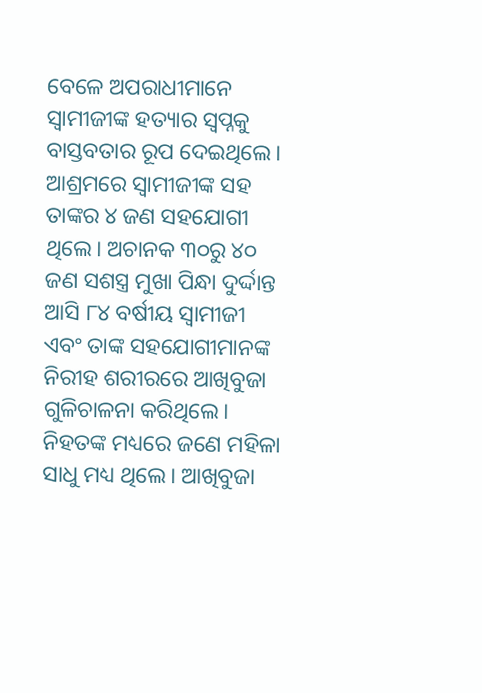ବେଳେ ଅପରାଧୀମାନେ ସ୍ୱାମୀଜୀଙ୍କ ହତ୍ୟାର ସ୍ୱପ୍ନକୁ ବାସ୍ତବତାର ରୂପ ଦେଇଥିଲେ। ଆଶ୍ରମରେ ସ୍ୱାମୀଜୀଙ୍କ ସହ ତାଙ୍କର ୪ ଜଣ ସହଯୋଗୀ ଥିଲେ। ଅଚାନକ ୩୦ରୁ ୪୦ ଜଣ ସଶସ୍ତ୍ର ମୁଖା ପିନ୍ଧା ଦୁର୍ଦ୍ଦାନ୍ତ ଆସି ୮୪ ବର୍ଷୀୟ ସ୍ୱାମୀଜୀ ଏବଂ ତାଙ୍କ ସହଯୋଗୀମାନଙ୍କ ନିରୀହ ଶରୀରରେ ଆଖିବୁଜା ଗୁଳିଚାଳନା କରିଥିଲେ। ନିହତଙ୍କ ମଧ୍ୟରେ ଜଣେ ମହିଳା ସାଧୁ ମଧ୍ୟ ଥିଲେ। ଆଖିବୁଜା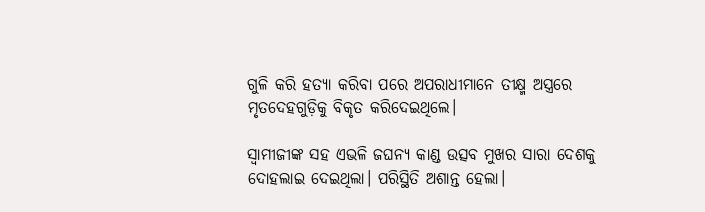ଗୁଳି କରି ହତ୍ୟା କରିବା ପରେ ଅପରାଧୀମାନେ ତୀକ୍ଷ୍ମ ଅସ୍ତ୍ରରେ ମୃତଦେହଗୁଡ଼ିକୁ ବିକୃତ କରିଦେଇଥିଲେ।

ସ୍ୱାମୀଜୀଙ୍କ ସହ ଏଭଳି ଜଘନ୍ୟ କାଣ୍ଡ ଉତ୍ସବ ମୁଖର ସାରା ଦେଶକୁ ଦୋହଲାଇ ଦେଇଥିଲା। ପରିସ୍ଥିତି ଅଶାନ୍ତ ହେଲା।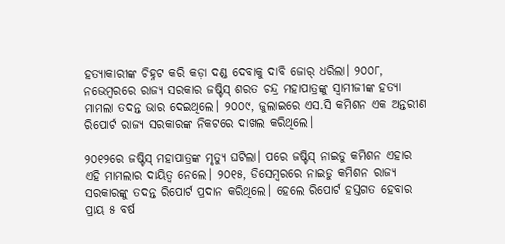ହତ୍ୟାକାରୀଙ୍କ ଚିହ୍ନଟ କରି କଡ଼ା ଦଣ୍ଡ ଦେବାକୁ ଦାବି ଜୋର୍ ଧରିଲା। ୨୦୦୮, ନଭେମ୍ବରରେ ରାଜ୍ୟ ସରକାର ଜଷ୍ଟିସ୍ ଶରତ ଚନ୍ଦ୍ର ମହାପାତ୍ରଙ୍କୁ ସ୍ୱାମୀଜୀଙ୍କ ହତ୍ୟା ମାମଲା ତଦନ୍ତ ଭାର ଦେଇଥିଲେ। ୨୦୦୯, ଜୁଲାଇରେ ଏସ.ସି କମିଶନ ଏକ ଅନ୍ତରୀଣ ରିପୋର୍ଟ ରାଜ୍ୟ ସରକାରଙ୍କ ନିକଟରେ ଦାଖଲ କରିଥିଲେ।

୨୦୧୨ରେ ଜଷ୍ଟିସ୍ ମହାପାତ୍ରଙ୍କ ମୃତ୍ୟୁ ଘଟିଲା। ପରେ ଜଷ୍ଟିସ୍ ନାଇଡୁ କମିଶନ ଏହାର ଏହି ମାମଲାର ଦାୟିତ୍ୱ ନେଲେ। ୨୦୧୫, ଡିସେମ୍ବରରେ ନାଇଡୁ କମିଶନ ରାଜ୍ୟ ସରକାରଙ୍କୁ ତଦନ୍ତ ରିପୋର୍ଟ ପ୍ରଦାନ କରିଥିଲେ। ହେଲେ ରିପୋର୍ଟ ହସ୍ତଗତ ହେବାର ପ୍ରାୟ ୫ ବର୍ଷ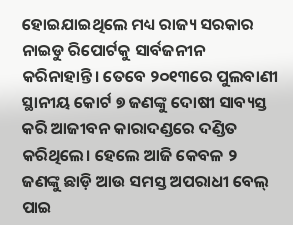ହୋଇଯାଇଥିଲେ ମଧ୍ୟ ରାଜ୍ୟ ସରକାର ନାଇଡୁ ରିପୋର୍ଟକୁ ସାର୍ବଜନୀନ କରିନାହାନ୍ତି। ତେବେ ୨୦୧୩ରେ ପୁଲବାଣୀ ସ୍ଥାନୀୟ କୋର୍ଟ ୭ ଜଣଙ୍କୁ ଦୋଷୀ ସାବ୍ୟସ୍ତ କରି ଆଜୀବନ କାରାଦଣ୍ଡରେ ଦଣ୍ଡିତ କରିଥିଲେ। ହେଲେ ଆଜି କେବଳ ୨ ଜଣଙ୍କୁ ଛାଡ଼ି ଆଉ ସମସ୍ତ ଅପରାଧୀ ବେଲ୍ ପାଇ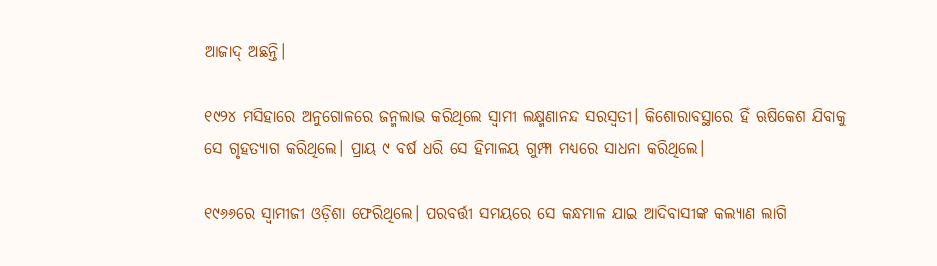ଆଜାଦ୍ ଅଛନ୍ତି।

୧୯୨୪ ମସିହାରେ ଅନୁଗୋଳରେ ଜନ୍ମଲାଭ କରିଥିଲେ ସ୍ୱାମୀ ଲକ୍ଷ୍ମଣାନନ୍ଦ ସରସ୍ୱତୀ। କିଶୋରାବସ୍ଥାରେ ହିଁ ଋଷିକେଶ ଯିବାକୁ ସେ ଗୃହତ୍ୟାଗ କରିଥିଲେ। ପ୍ରାୟ ୯ ବର୍ଷ ଧରି ସେ ହିମାଳୟ ଗୁମ୍ଫା ମଧ୍ୟରେ ସାଧନା କରିଥିଲେ।

୧୯୬୬ରେ ସ୍ୱାମୀଜୀ ଓଡ଼ିଶା ଫେରିଥିଲେ। ପରବର୍ତ୍ତୀ ସମୟରେ ସେ କନ୍ଧମାଳ ଯାଇ ଆଦିବାସୀଙ୍କ କଲ୍ୟାଣ ଲାଗି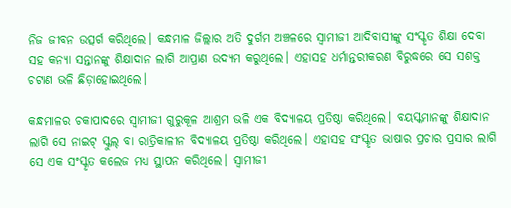ନିଜ ଜୀବନ ଉତ୍ସର୍ଗ କରିଥିଲେ। କନ୍ଧମାଳ ଜିଲ୍ଲାର ଅତି ଦୁର୍ଗମ ଅଞ୍ଚଳରେ ସ୍ୱାମୀଜୀ ଆଦିବାସୀଙ୍କୁ ସଂସ୍କୃତ ଶିକ୍ଷା ଦେବା ସହ କନ୍ୟା ସନ୍ତାନଙ୍କୁ ଶିକ୍ଷାଦାନ ଲାଗି ଆପ୍ରାଣ ଉଦ୍ୟମ କରୁଥିଲେ। ଏହାସହ ଧର୍ମାନ୍ତରୀକରଣ ବିରୁଦ୍ଧରେ ସେ ସଶକ୍ତ ଚଟାଣ ଭଳି ଛିଡ଼ାହୋଇଥିଲେ।

କନ୍ଧମାଳର ଚକାପାଦରେ ସ୍ୱାମୀଜୀ ଗୁରୁକୂଳ ଆଶ୍ରମ ଭଳି ଏକ ବିଦ୍ୟାଳୟ ପ୍ରତିଷ୍ଠା କରିଥିଲେ। ବୟସ୍କମାନଙ୍କୁ ଶିକ୍ଷାଦାନ ଲାଗି ସେ ନାଇଟ୍ ସ୍କୁଲ୍ ବା ରାତ୍ରିକାଳୀନ ବିଦ୍ୟାଳୟ ପ୍ରତିଷ୍ଠା କରିଥିଲେ। ଏହାସହ ସଂସ୍କୃତ ଭାଷାର ପ୍ରଚାର ପ୍ରସାର ଲାଗି ସେ ଏକ ସଂସ୍କୃତ କଲେଜ ମଧ୍ୟ ସ୍ଥାପନ କରିଥିଲେ। ସ୍ୱାମୀଜୀ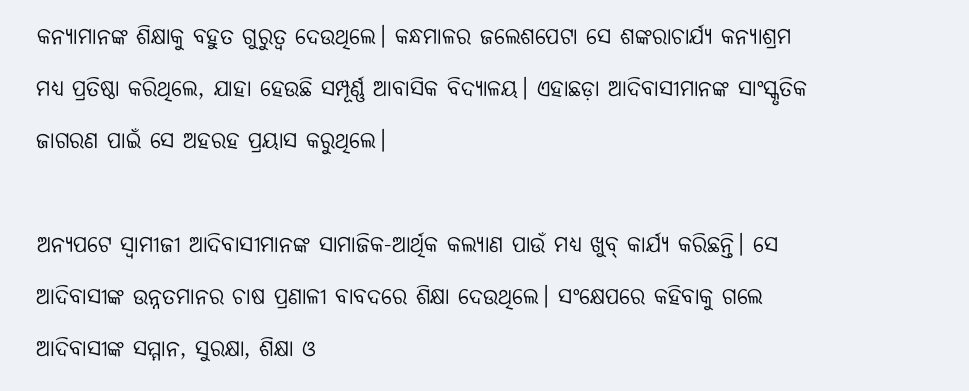କନ୍ୟାମାନଙ୍କ ଶିକ୍ଷାକୁ ବହୁତ ଗୁରୁତ୍ୱ ଦେଉଥିଲେ। କନ୍ଧମାଳର ଜଲେଶପେଟା ସେ ଶଙ୍କରାଚାର୍ଯ୍ୟ କନ୍ୟାଶ୍ରମ ମଧ୍ୟ ପ୍ରତିଷ୍ଠା କରିଥିଲେ, ଯାହା ହେଉଛି ସମ୍ପୂର୍ଣ୍ଣ ଆବାସିକ ବିଦ୍ୟାଳୟ। ଏହାଛଡ଼ା ଆଦିବାସୀମାନଙ୍କ ସାଂସ୍କୃତିକ ଜାଗରଣ ପାଇଁ ସେ ଅହରହ ପ୍ରୟାସ କରୁଥିଲେ।

ଅନ୍ୟପଟେ ସ୍ୱାମୀଜୀ ଆଦିବାସୀମାନଙ୍କ ସାମାଜିକ-ଆର୍ଥିକ କଲ୍ୟାଣ ପାଉଁ ମଧ୍ୟ ଖୁବ୍ କାର୍ଯ୍ୟ କରିଛନ୍ତି। ସେ ଆଦିବାସୀଙ୍କ ଉନ୍ନତମାନର ଚାଷ ପ୍ରଣାଳୀ ବାବଦରେ ଶିକ୍ଷା ଦେଉଥିଲେ। ସଂକ୍ଷେପରେ କହିବାକୁ ଗଲେ ଆଦିବାସୀଙ୍କ ସମ୍ମାନ, ସୁରକ୍ଷା, ଶିକ୍ଷା ଓ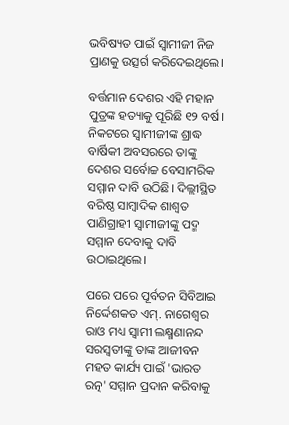ଭବିଷ୍ୟତ ପାଇଁ ସ୍ୱାମୀଜୀ ନିଜ ପ୍ରାଣକୁ ଉତ୍ସର୍ଗ କରିଦେଇଥିଲେ।

ବର୍ତ୍ତମାନ ଦେଶର ଏହି ମହାନ ପୁତ୍ରଙ୍କ ହତ୍ୟାକୁ ପୂରିଛି ୧୨ ବର୍ଷ। ନିକଟରେ ସ୍ୱାମୀଜୀଙ୍କ ଶ୍ରାଦ୍ଧ ବାର୍ଷିକୀ ଅବସରରେ ତାଙ୍କୁ ଦେଶର ସର୍ବୋଚ୍ଚ ବେସାମରିକ ସମ୍ମାନ ଦାବି ଉଠିଛି। ଦିଲ୍ଲୀସ୍ଥିତ ବରିଷ୍ଠ ସାମ୍ୱାଦିକ ଶାଶ୍ୱତ ପାଣିଗ୍ରାହୀ ସ୍ୱାମୀଜୀଙ୍କୁ ପଦ୍ମ ସମ୍ମାନ ଦେବାକୁ ଦାବି ଉଠାଇଥିଲେ।

ପରେ ପରେ ପୂର୍ବତନ ସିବିଆଇ ନିର୍ଦ୍ଦେଶକତ ଏମ୍. ନାଗେଶ୍ୱର ରାଓ ମଧ୍ୟ ସ୍ୱାମୀ ଲକ୍ଷ୍ମଣାନନ୍ଦ ସରସ୍ୱତୀଙ୍କୁ ତାଙ୍କ ଆଜୀବନ ମହତ କାର୍ଯ୍ୟ ପାଇଁ 'ଭାରତ ରତ୍ନ' ସମ୍ମାନ ପ୍ରଦାନ କରିବାକୁ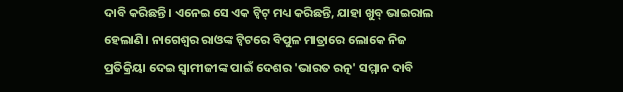ଦାବି କରିଛନ୍ତି। ଏନେଇ ସେ ଏକ ଟ୍ୱିଟ୍ ମଧ୍ୟ କରିଛନ୍ତି, ଯାହା ଖୁବ୍ ଭାଇରାଲ ହେଲାଣି। ନାଗେଶ୍ୱର ରାଓଙ୍କ ଟ୍ୱିଟରେ ବିପୁଳ ମାତ୍ରାରେ ଲୋକେ ନିଜ ପ୍ରତିକ୍ରିୟା ଦେଇ ସ୍ୱାମୀଜୀଙ୍କ ପାଇଁ ଦେଶର 'ଭାରତ ରତ୍ନ' ସମ୍ମାନ ଦାବି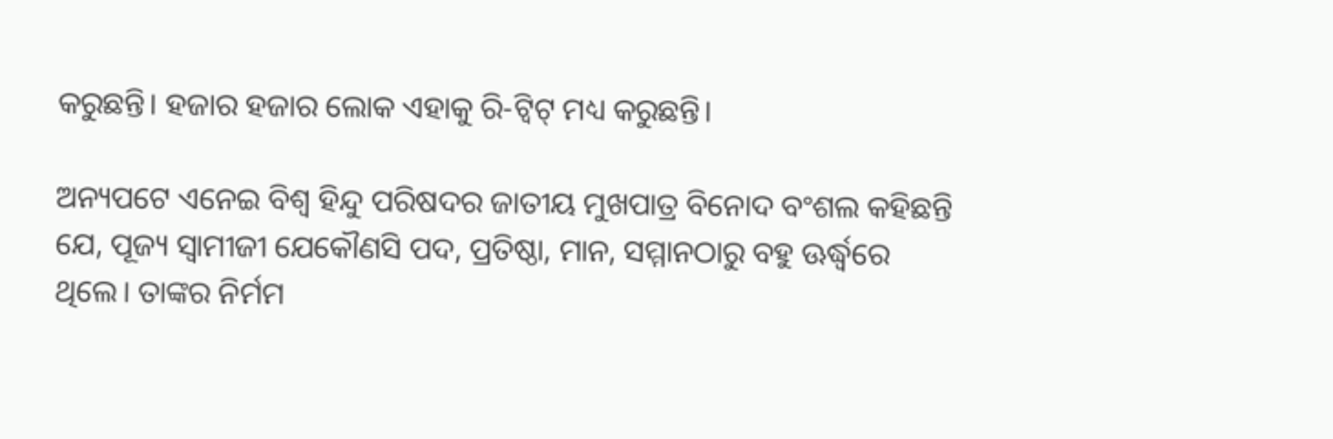କରୁଛନ୍ତି। ହଜାର ହଜାର ଲୋକ ଏହାକୁ ରି-ଟ୍ୱିଟ୍ ମଧ୍ୟ କରୁଛନ୍ତି।

ଅନ୍ୟପଟେ ଏନେଇ ବିଶ୍ୱ ହିନ୍ଦୁ ପରିଷଦର ଜାତୀୟ ମୁଖପାତ୍ର ବିନୋଦ ବଂଶଲ କହିଛନ୍ତି ଯେ, ପୂଜ୍ୟ ସ୍ୱାମୀଜୀ ଯେକୌଣସି ପଦ, ପ୍ରତିଷ୍ଠା, ମାନ, ସମ୍ମାନଠାରୁ ବହୁ ଊର୍ଦ୍ଧ୍ୱରେ ଥିଲେ। ତାଙ୍କର ନିର୍ମମ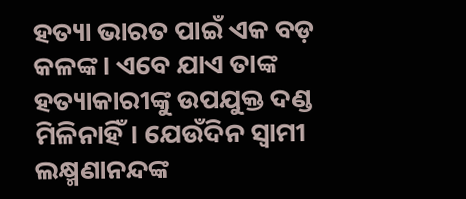ହତ୍ୟା ଭାରତ ପାଇଁ ଏକ ବଡ଼ କଳଙ୍କ। ଏବେ ଯାଏ ତାଙ୍କ ହତ୍ୟାକାରୀଙ୍କୁ ଉପଯୁକ୍ତ ଦଣ୍ଡ ମିଳିନାହିଁ। ଯେଉଁଦିନ ସ୍ୱାମୀ ଲକ୍ଷ୍ମଣାନନ୍ଦଙ୍କ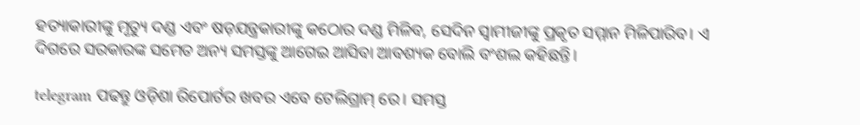ହତ୍ୟାକାରୀଙ୍କୁ ମୃତ୍ୟୁ ଦଣ୍ଡ ଏବଂ ଷଡ଼ଯନ୍ତ୍ରକାରୀଙ୍କୁ କଠୋର ଦଣ୍ଡ ମିଳିବ, ସେଦିନ ସ୍ୱାମୀଜୀଙ୍କୁ ପ୍ରକୃତ ସମ୍ମାନ ମିଳିପାରିବ। ଏ ଦିଗରେ ସରକାରଙ୍କ ସମେତ ଅନ୍ୟ ସମସ୍ତଙ୍କୁ ଆଗେଇ ଆସିବା ଆବଶ୍ୟକ ବୋଲି ବଂଶଲ କହିଛନ୍ତି।

telegram ପଢନ୍ତୁ ଓଡ଼ିଶା ରିପୋର୍ଟର ଖବର ଏବେ ଟେଲିଗ୍ରାମ୍ ରେ। ସମସ୍ତ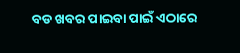ବଡ ଖବର ପାଇବା ପାଇଁ ଏଠାରେ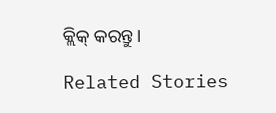କ୍ଲିକ୍ କରନ୍ତୁ।

Related Stories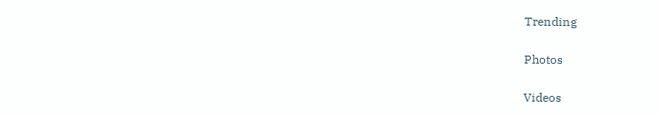Trending

Photos

Videos